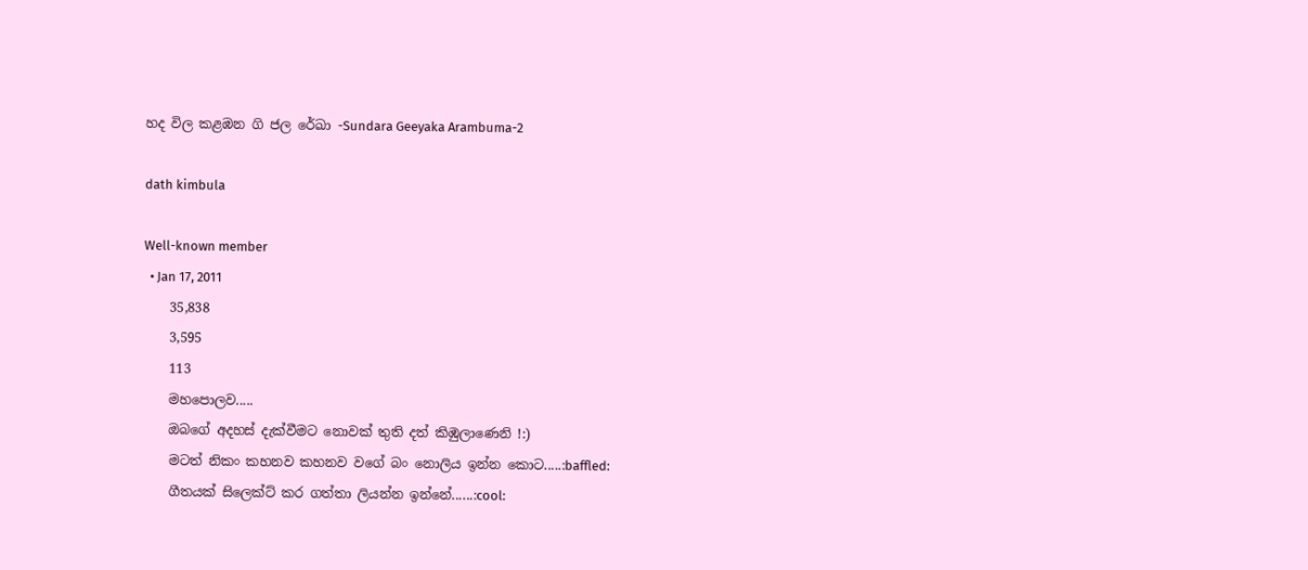හද විල කළඹන ගි ජල රේඛා -Sundara Geeyaka Arambuma-2

dath kimbula

Well-known member
  • Jan 17, 2011
    35,838
    3,595
    113
    මහපොලව.....
    ඔබගේ අදහස් දැක්වීමට නොවක් තුති දත් කිඹුලාණෙනි !:)
    මටත් නිකං කහනව කහනව වගේ බං නොලිය ඉන්න කොට.....:baffled:
    ගීතයක් සිලෙක්ට් කර ගත්තා ලියන්න ඉන්නේ......:cool: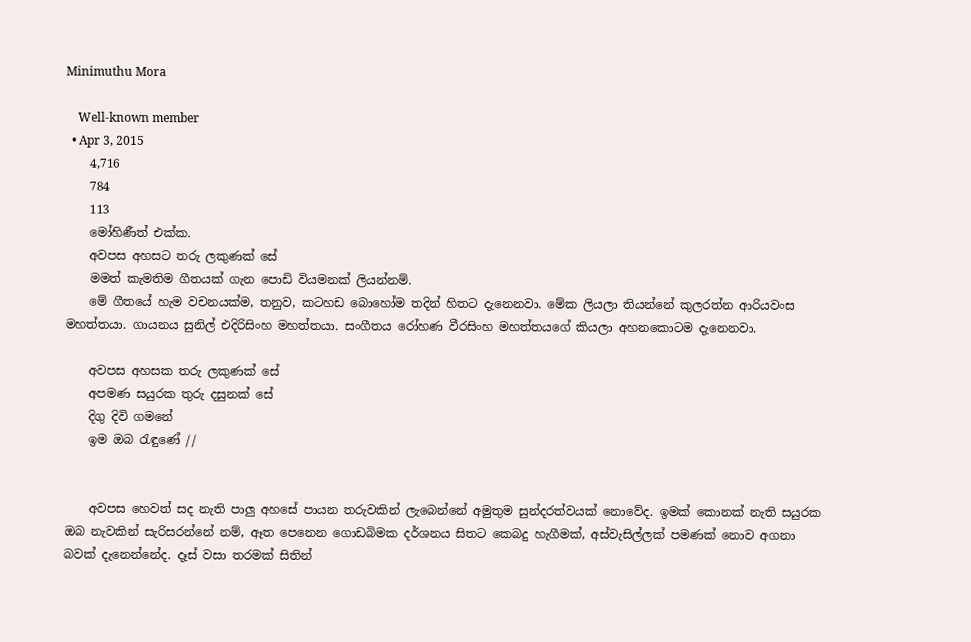Minimuthu Mora

    Well-known member
  • Apr 3, 2015
    4,716
    784
    113
    මෝහිණීත් එක්ක.
    අවපස අහසට තරු ලකුණක්‌ සේ
    මමත් කැමතිම ගීතයක් ගැන පොඩි වියමනක් ලියන්නම්.
    මේ ගීතයේ හැම වචනයක්ම, තනුව, කටහඩ බොහෝම තදින් හිතට දැනෙනවා. මේක ලියලා තියන්නේ කුලරත්න ආරියවංස මහත්තයා. ගායනය සුනිල් එදිරිසිංහ මහත්තයා. සංගීතය රෝහණ වීරසිංහ මහත්තයගේ කියලා අහනකොටම දැනෙනවා.

    අවපස අහසක තරු ලකුණක් සේ
    අපමණ සයුරක තුරු දසුනක් සේ
    දිගු දිවි ගමනේ
    ඉම ඔබ රැඳුණේ //


    අවපස හෙවත් සද නැති පාලු අහසේ පායන තරුවකින් ලැබෙන්නේ අමුතුම සුන්දරත්වයක් නොවේද. ඉමක් කොනක් නැති සයුරක ඔබ නැවකින් සැරිසරන්නේ නම්, ඈත පෙනෙන ගොඩබිමක දර්ශනය සිතට කෙබදු හැගීමක්, අස්වැසිල්ලක් පමණක් නොව අගනා බවක් දැනෙන්නේද. දෑස් වසා තරමක් සිතින්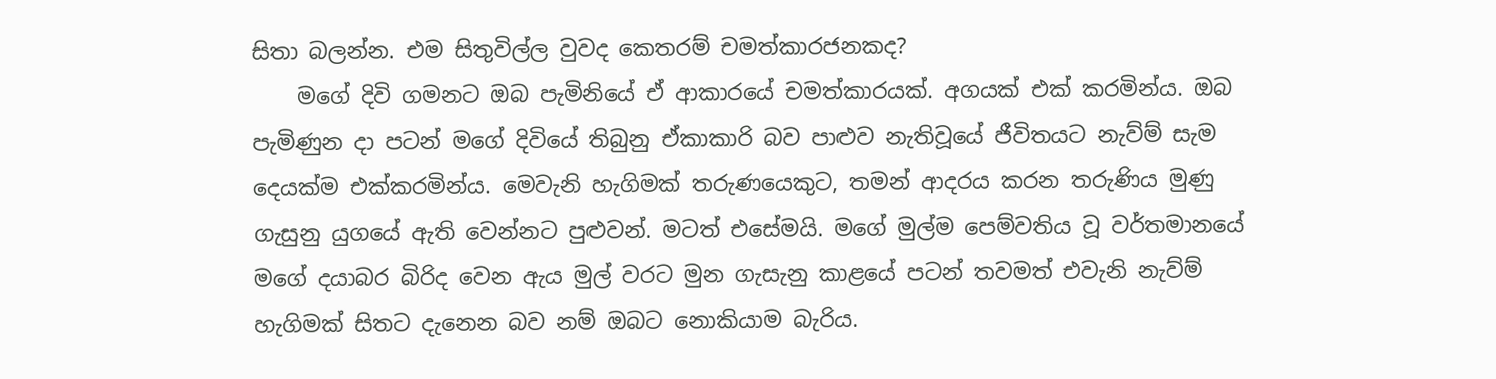සිතා බලන්න. එම සිතුවිල්ල වුවද කෙතරම් චමත්කාරජනකද?
    මගේ දිවි ගමනට ඔබ පැමිනියේ ඒ ආකාරයේ චමත්කාරයක්. අගයක් එක් කරමින්ය. ඔබ පැමිණුන දා පටන් මගේ දිවියේ තිබුනු ඒකාකාරි බව පාළුව නැතිවූයේ ජීවිතයට නැව්ම් සැම දෙයක්ම එක්කරමින්ය. මෙවැනි හැගිමක් තරුණයෙකුට, තමන් ආදරය කරන තරුණිය මුණු ගැසුනු යුගයේ ඇති වෙන්නට පුළුවන්. මටත් එසේමයි. මගේ මුල්ම පෙම්වතිය වූ වර්තමානයේ මගේ දයාබර බිරිද වෙන ඇය මුල් වරට මුන ගැසැනු කාළයේ පටන් තවමත් එවැනි නැව්ම් හැගිමක් සිතට දැනෙන බව නම් ඔබට නොකියාම බැරිය.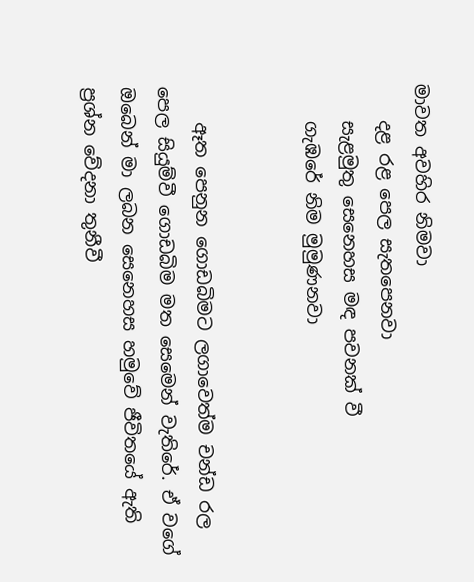මාවත අවහිර නිමවා
    දළ රළ පෙල සැතපෙනවා
    සැළමුතු සෙනෙහස මඳ පවනක් වී
    ගැඹරේ නිම මුමුණනවා


    ඈත පෙනුන ගොඩබිමට ලගාවෙත්ම චන්ඩ රල පෙල සියුම්වී ගොඩබිම මත සෙමෙන් වැතිරේ. ඒ වගේ ඔබෙන් මා ලබන සෙනෙහස හමුවේ ජීවිතයේ ඇති ප්‍රශ්න වේදනා තුනීවී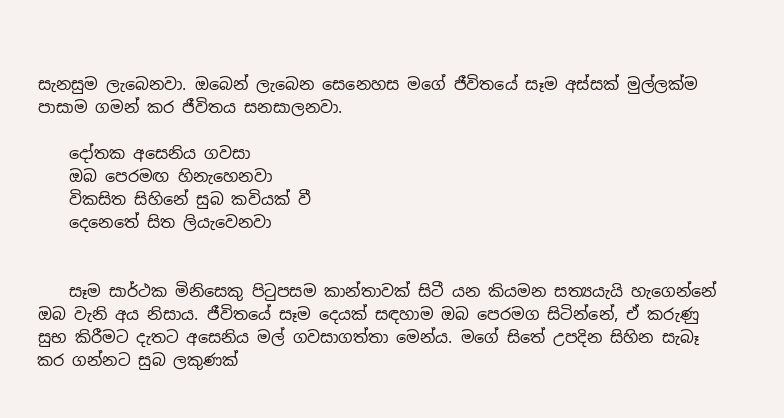සැනසුම ලැබෙනවා. ඔබෙන් ලැබෙන සෙනෙහස මගේ ජීවිතයේ සෑම අස්සක් මුල්ලක්ම පාසාම ගමන් කර ජීවිතය සනසාලනවා.

    දෝතක අසෙනිය ගවසා
    ඔබ පෙරමඟ හිනැහෙනවා
    විකසිත සිහිනේ සුබ කවියක් වී
    දෙනෙතේ සිත ලියැවෙනවා


    සෑම සාර්ථක මිනිසෙකු පිටුපසම කාන්තාවක් සිටී යන කියමන සත්‍යයැයි හැගෙන්නේ ඔබ වැනි අය නිසාය. ජීවිතයේ සෑම දෙයක් සඳහාම ඔබ පෙරමග සිටින්නේ, ඒ කරුණු සුභ කිරීමට දැතට අසෙනිය මල් ගවසාගත්තා මෙන්ය. මගේ සිතේ උපදින සිහින සැබෑ කර ගන්නට සුබ ලකුණක්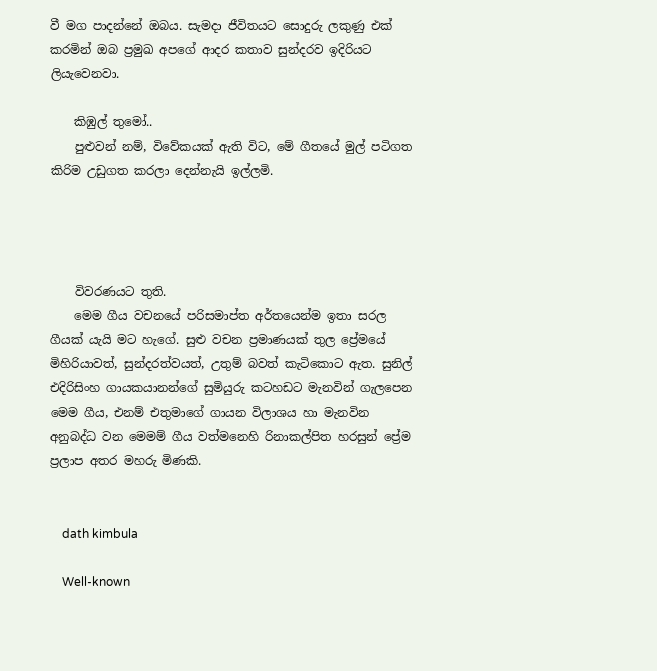වී මග පාදන්නේ ඔබය. සැමදා ජීවිතයට සොදුරු ලකුණු එක් කරමින් ඔබ ප්‍රමුඛ අපගේ ආදර කතාව සුන්දරව ඉදිරියට ලියැවෙනවා.

    කිඹුල් තුමෝ..
    පුළුවන් නම්, විවේකයක් ඇති විට, මේ ගීතයේ මුල් පටිගත කිරිම උඩුගත කරලා දෙන්නැයි ඉල්ලමි.




    විවරණයට තුති.
    මෙම ගීය වචනයේ පරිසමාප්ත අර්තයෙන්ම ඉතා සරල ගීයක් යැයි මට හැගේ. සුළු වචන ප්‍රමාණයක් තුල ප්‍රේමයේ මිහිරියාවත්, සුන්දරත්වයත්, උතුම් බවත් කැටිකොට ඇත. සුනිල් එදිරිසිංහ ගායකයානන්ගේ සුමියුරු කටහඩට මැනවින් ගැලපෙන මෙම ගීය, එනම් එතුමාගේ ගායන විලාශය හා මැනවින අනුබද්ධ වන මෙමම් ගීය වත්මනෙහි රිනාකල්පිත හරසුන් ප්‍රේම ප්‍රලාප අතර මහරු මිණකි.


    dath kimbula

    Well-known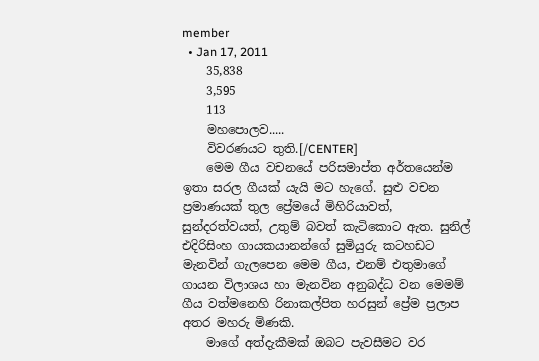member
  • Jan 17, 2011
    35,838
    3,595
    113
    මහපොලව.....
    විවරණයට තුති.[/CENTER]
    මෙම ගීය වචනයේ පරිසමාප්ත අර්තයෙන්ම ඉතා සරල ගීයක් යැයි මට හැගේ. සුළු වචන ප්‍රමාණයක් තුල ප්‍රේමයේ මිහිරියාවත්, සුන්දරත්වයත්, උතුම් බවත් කැටිකොට ඇත. සුනිල් එදිරිසිංහ ගායකයානන්ගේ සුමියුරු කටහඩට මැනවින් ගැලපෙන මෙම ගීය, එනම් එතුමාගේ ගායන විලාශය හා මැනවින අනුබද්ධ වන මෙමම් ගීය වත්මනෙහි රිනාකල්පිත හරසුන් ප්‍රේම ප්‍රලාප අතර මහරු මිණකි.
    මාගේ අත්දැකීමක් ඔබට පැවසීමට වර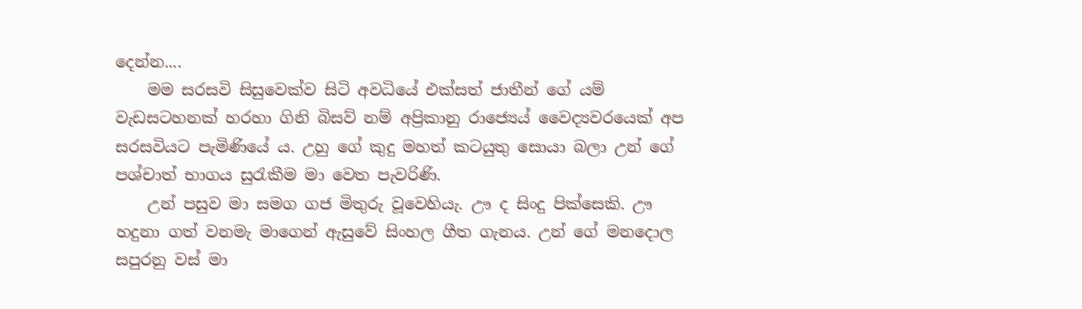දෙන්න....
    මම සරසවි සිසුවෙක්ව සිටි අවධියේ එක්සත් ජාතීන් ගේ යම් වැඩසටහනක් හරහා ගිනි බිසව් නම් අප්‍රිකානු රාජ්‍යෙය් වෛද්‍යවරයෙක් අප සරසවියට පැමිණියේ ය. උහු ගේ කුදු මහත් කටයුතු සොයා බලා උන් ගේ පශ්චාත් භාගය සුරැකීම මා වෙත පැවරිණි.
    උන් පසුව මා සමග ගජ මිතුරු වූවෙහියැ. ඌ ද සිංදු පික්සෙකි. ඌ හදුනා ගත් වනමැ මාගෙන් ඇසුවේ සිංහල ගීත ගැනය. උන් ගේ මනදොල සපුරනු වස් මා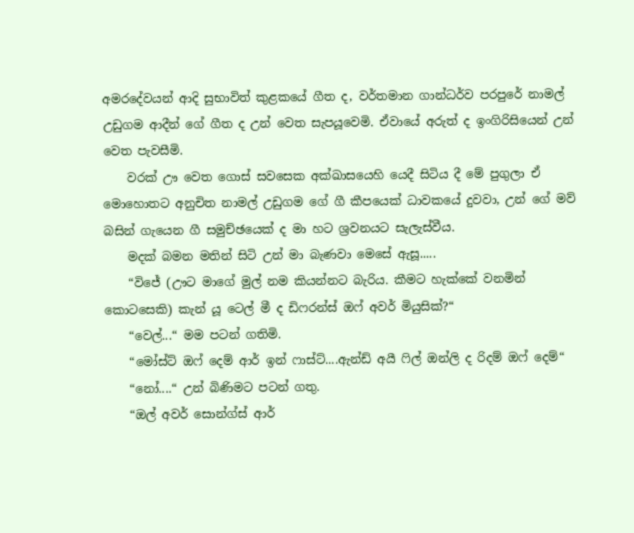අමරදේවයන් ආදි සුභාවිත් කුළකයේ ගීත ද, වර්තමාන ගාන්ධර්ව පරපුරේ නාමල් උඩුගම ආදීන් ගේ ගීත ද උන් වෙත සැපයූවෙමි. ඒවායේ අරුත් ද ඉංගිරිසියෙන් උන් වෙත පැවසීමි.
    වරක් ඌ වෙත ගොස් සවසෙක අක්ඛාසයෙහි යෙදී සිටිය දී මේ පුගුලා ඒ මොහොතට අනුචිත නාමල් උඩුගම ගේ ගී කීපයෙක් ධාවකයේ දුවවා, උන් ගේ මව් බසින් ගැයෙන ගී සමුච්ඡයෙක් ද මා හට ශ්‍රවනයට සැලැස්වීය.
    මදක් බමන මතින් සිටි උන් මා බැණවා මෙසේ ඇසූ.....
    “විජේ (ඌට මාගේ මුල් නම කියන්නට බැරිය. කීමට හැක්කේ වනමින් කොටසෙකි) කැන් යූ ටෙල් මී ද ඩිෆරන්ස් ඔෆ් අවර් මියුසික්?“
    “වෙල්...“ මම පටන් ගතිමි.
    “මෝස්ට් ඔෆ් දෙම් ආර් ඉන් ෆාස්ට්....ඇන්ඩ් අයී ෆිල් ඔන්ලි ද රිදම් ඔෆ් දෙම්“
    “නෝ....“ උන් බිණිමට පටන් ගතු.
    “ඔල් අවර් සොන්ග්ස් ආර්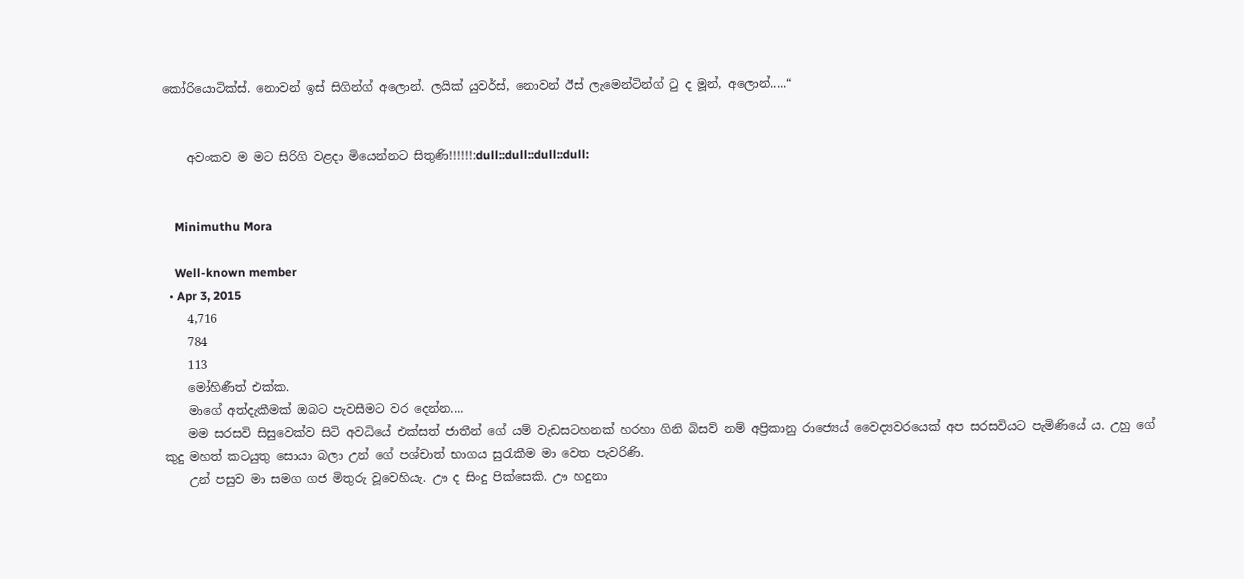කෝරියොටික්ස්. නොවන් ඉස් සිගින්ග් අලොන්. ලයික් යුවර්ස්, නොවන් ඊස් ලැමෙන්ටින්ග් ටු ද මූන්, අලොන්.....“


    අවංකව ම මට සිරිගි වළදා මියෙන්නට සිතුණි!!!!!!:dull::dull::dull::dull:


    Minimuthu Mora

    Well-known member
  • Apr 3, 2015
    4,716
    784
    113
    මෝහිණීත් එක්ක.
    මාගේ අත්දැකීමක් ඔබට පැවසීමට වර දෙන්න....
    මම සරසවි සිසුවෙක්ව සිටි අවධියේ එක්සත් ජාතීන් ගේ යම් වැඩසටහනක් හරහා ගිනි බිසව් නම් අප්‍රිකානු රාජ්‍යෙය් වෛද්‍යවරයෙක් අප සරසවියට පැමිණියේ ය. උහු ගේ කුදු මහත් කටයුතු සොයා බලා උන් ගේ පශ්චාත් භාගය සුරැකීම මා වෙත පැවරිණි.
    උන් පසුව මා සමග ගජ මිතුරු වූවෙහියැ. ඌ ද සිංදු පික්සෙකි. ඌ හදුනා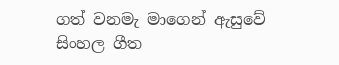ගත් වනමැ මාගෙන් ඇසුවේ සිංහල ගීත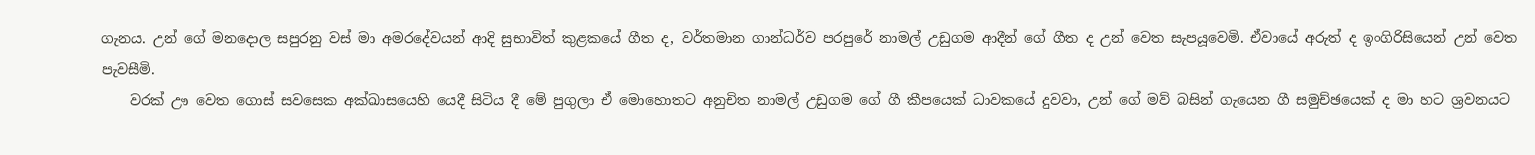ගැනය. උන් ගේ මනදොල සපුරනු වස් මා අමරදේවයන් ආදි සුභාවිත් කුළකයේ ගීත ද, වර්තමාන ගාන්ධර්ව පරපුරේ නාමල් උඩුගම ආදීන් ගේ ගීත ද උන් වෙත සැපයූවෙමි. ඒවායේ අරුත් ද ඉංගිරිසියෙන් උන් වෙත පැවසීමි.
    වරක් ඌ වෙත ගොස් සවසෙක අක්ඛාසයෙහි යෙදී සිටිය දී මේ පුගුලා ඒ මොහොතට අනුචිත නාමල් උඩුගම ගේ ගී කීපයෙක් ධාවකයේ දුවවා, උන් ගේ මව් බසින් ගැයෙන ගී සමුච්ඡයෙක් ද මා හට ශ්‍රවනයට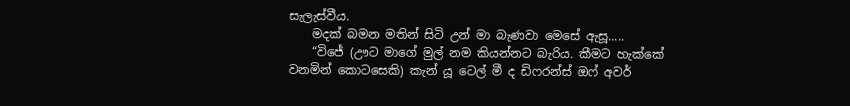සැලැස්වීය.
    මදක් බමන මතින් සිටි උන් මා බැණවා මෙසේ ඇසූ.....
    “විජේ (ඌට මාගේ මුල් නම කියන්නට බැරිය. කීමට හැක්කේ වනමින් කොටසෙකි) කැන් යූ ටෙල් මී ද ඩිෆරන්ස් ඔෆ් අවර්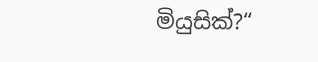මියුසික්?“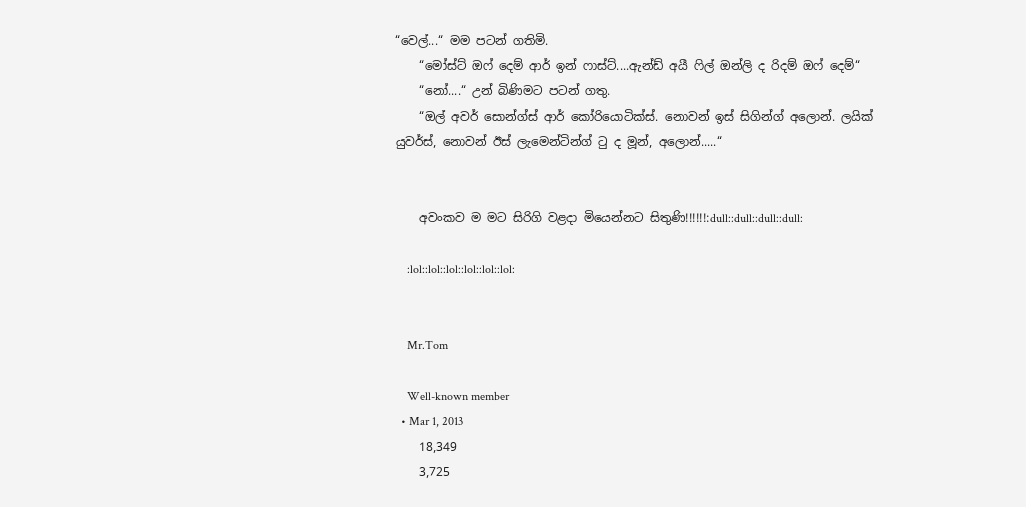“වෙල්...“ මම පටන් ගතිමි.
    “මෝස්ට් ඔෆ් දෙම් ආර් ඉන් ෆාස්ට්....ඇන්ඩ් අයී ෆිල් ඔන්ලි ද රිදම් ඔෆ් දෙම්“
    “නෝ....“ උන් බිණිමට පටන් ගතු.
    “ඔල් අවර් සොන්ග්ස් ආර් කෝරියොටික්ස්. නොවන් ඉස් සිගින්ග් අලොන්. ලයික් යුවර්ස්, නොවන් ඊස් ලැමෙන්ටින්ග් ටු ද මූන්, අලොන්.....“


    අවංකව ම මට සිරිගි වළදා මියෙන්නට සිතුණි!!!!!!:dull::dull::dull::dull:

    :lol::lol::lol::lol::lol::lol:


    Mr.Tom

    Well-known member
  • Mar 1, 2013
    18,349
    3,725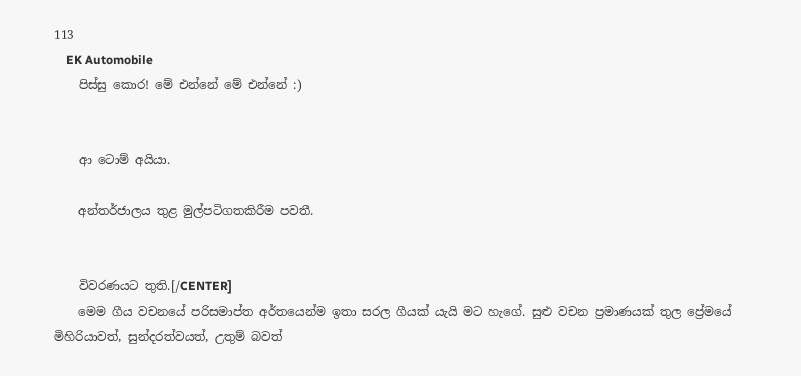113
    EK Automobile
    පිස්සු කොර! මේ එන්නේ මේ එන්නේ :)


    ආ ටොම් අයියා.

    අන්තර්ජාලය තුළ මුල්පටිගතකිරීම පවතී.


    විවරණයට තුති.[/CENTER]
    මෙම ගීය වචනයේ පරිසමාප්ත අර්තයෙන්ම ඉතා සරල ගීයක් යැයි මට හැගේ. සුළු වචන ප්‍රමාණයක් තුල ප්‍රේමයේ මිහිරියාවත්, සුන්දරත්වයත්, උතුම් බවත්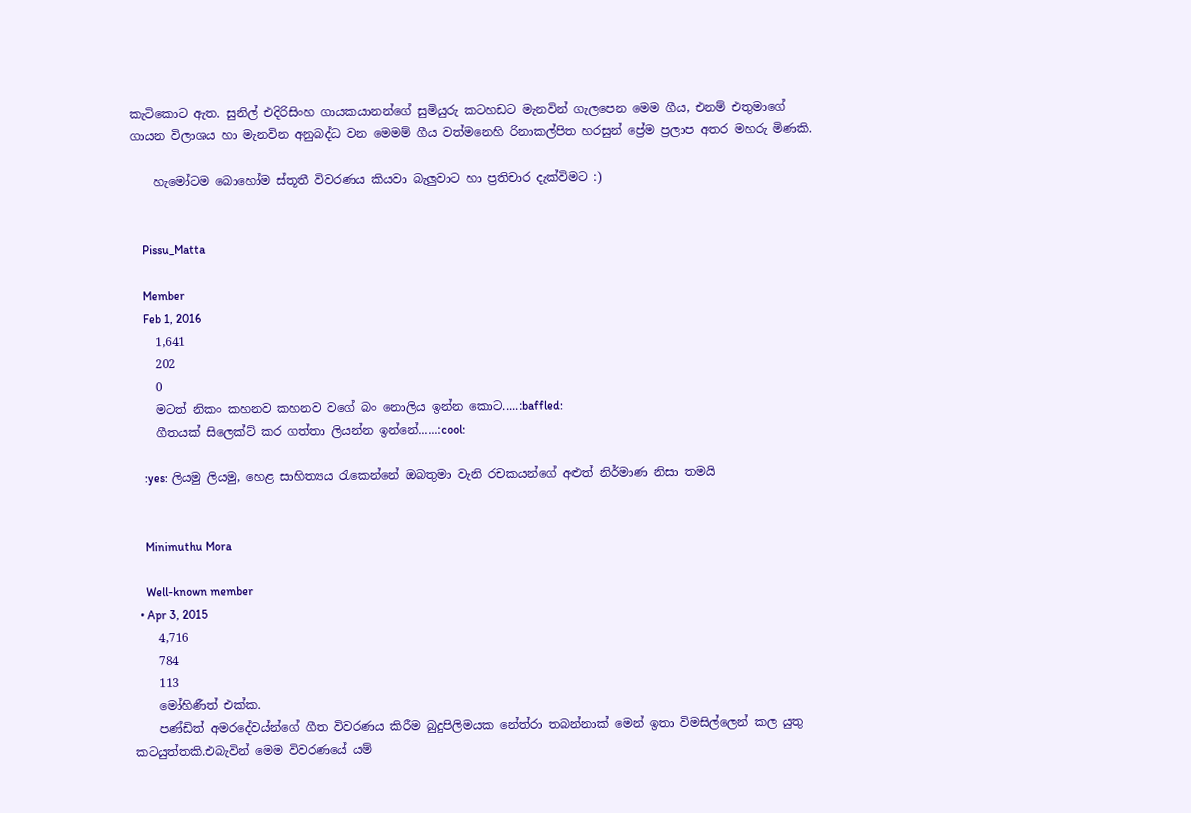කැටිකොට ඇත. සුනිල් එදිරිසිංහ ගායකයානන්ගේ සුමියුරු කටහඩට මැනවින් ගැලපෙන මෙම ගීය, එනම් එතුමාගේ ගායන විලාශය හා මැනවින අනුබද්ධ වන මෙමම් ගීය වත්මනෙහි රිනාකල්පිත හරසුන් ප්‍රේම ප්‍රලාප අතර මහරු මිණකි.

    හැමෝටම බොහෝම ස්තූතී විවරණය කියවා බැලුවාට හා ප්‍රතිචාර දැක්විමට :)


    Pissu_Matta

    Member
    Feb 1, 2016
    1,641
    202
    0
    මටත් නිකං කහනව කහනව වගේ බං නොලිය ඉන්න කොට.....:baffled:
    ගීතයක් සිලෙක්ට් කර ගත්තා ලියන්න ඉන්නේ......:cool:

    :yes: ලියමු ලියමු, හෙළ සාහිත්‍යය රැකෙන්නේ ඔබතුමා වැනි රචකයන්ගේ අළුත් නිර්මාණ නිසා තමයි


    Minimuthu Mora

    Well-known member
  • Apr 3, 2015
    4,716
    784
    113
    මෝහිණීත් එක්ක.
    පණ්ඩිත් අමරදේවය්න්ගේ ගීත විවරණය කිරීම බුදුපිලිමයක නේත්රා තබන්නාක් මෙන් ඉතා විමසිල්ලෙන් කල යුතු කටයුත්තකි.එබැවින් මෙම විවරණයේ යම්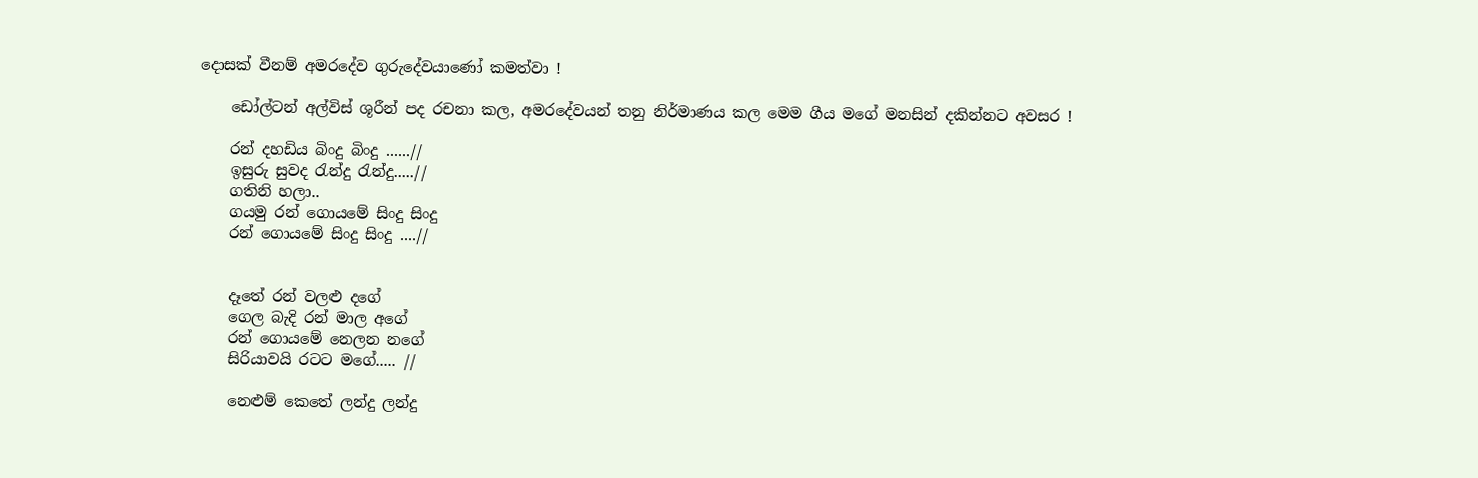දොසක් වීනම් අමරදේව ගුරුදේවයාණෝ කමත්වා !

    ඩෝල්ටන් අල්විස් ශූරීන් පද රචනා කල, අමරදේවයන් තනු නිර්මාණය කල මෙම ගීය මගේ මනසින් දකින්නට අවසර !

    රන් දහඩිය බිංදු බිංදු ......//
    ඉසුරු සුවද රැන්දු රැන්දු.....//
    ගතිනි හලා..
    ගයමු රන් ගොයමේ සිංදු සිංදු
    රන් ගොයමේ සිංදු සිංදු ....//


    දෑතේ රන් වලළු දගේ
    ගෙල බැදි රන් මාල අගේ
    රන් ගොයමේ නෙලන නගේ
    සිරියාවයි රටට මගේ..... //

    නෙළුම් කෙතේ ලන්දු ලන්දු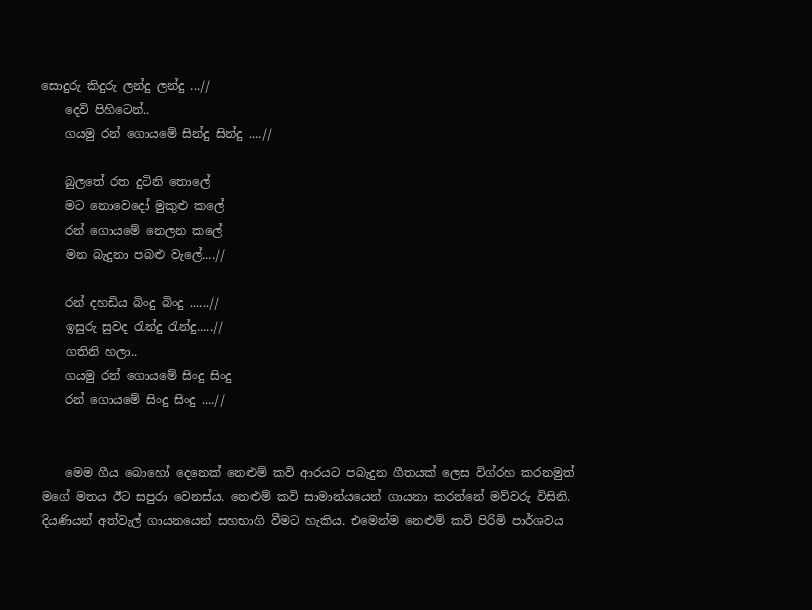සොදුරු කිදුරු ලන්දු ලන්දු ...//
    දෙවි පිහිටෙන්..
    ගයමු රන් ගොයමේ සින්දු සින්දු ....//

    බුලතේ රත දුටිනි තොලේ
    මට නොවෙදෝ මුකුළු කලේ
    රන් ගොයමේ නෙලන කලේ
    මන බැදුනා පබළු වැලේ....//

    රන් දහඩිය බිංදු බිංදු ......//
    ඉසුරු සුවද රැන්දු රැන්දු.....//
    ගතිනි හලා..
    ගයමු රන් ගොයමේ සිංදු සිංදු
    රන් ගොයමේ සිංදු සිංදු ....//


    මෙම ගීය බොහෝ දෙනෙක් නෙළුම් කවි ආරයට පබැදුන ගීතයක් ලෙස විග්රහ කරනමුත් මගේ මතය ඊට සපුරා වෙනස්ය. නෙළුම් කවි සාමාන්යයෙන් ගායනා කරන්නේ මව්වරු විසිනි. දියණියන් අත්වැල් ගායනයෙන් සහභාගි වීමට හැකිය. එමෙන්ම නෙළුම් කවි පිරිමි පාර්ශවය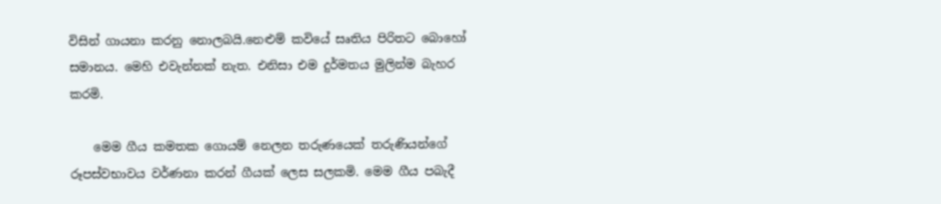විසින් ගායනා කරනු නොලබයි.නෙළුම් කවියේ සෘතිය පිරිතට බොහෝ සමානය. මෙහි එවැන්නක් නැත. එනිසා එම දුර්මතය මුලින්ම බැහර කරමි.

    මෙම ගීය කමතක ගොයම් නෙලන තරුණයෙක් තරුණියන්ගේ රූපස්වභාවය වර්ණනා කරන් ගීයක් ලෙස සලකමි. මෙම ගීය පබැදී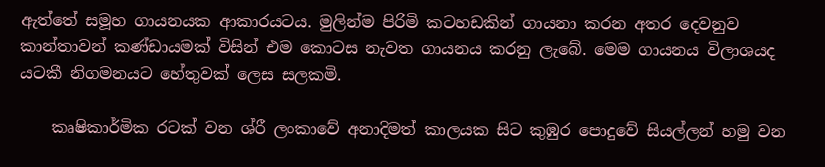ඇත්තේ සමූහ ගායනයක ආකාරයටය. මුලින්ම පිරිමි කටහඩකින් ගායනා කරන අතර දෙවනුව කාන්තාවන් කණ්ඩායමක් විසින් එම කොටස නැවත ගායනය කරනු ලැබේ. මෙම ගායනය විලාශයද යටකී නිගමනයට හේතුවක් ලෙස සලකමි.

    කෘෂිකාර්මික රටක් වන ශ්රී ලංකාවේ අනාදිමත් කාලයක සිට කුඹුර පොදුවේ සියල්ලන් හමු වන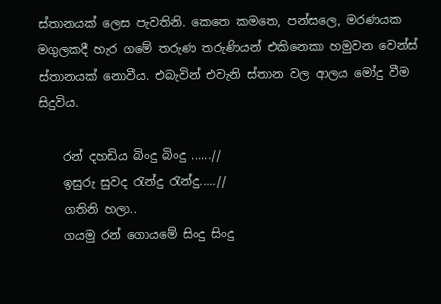ස්තානයක් ලෙස පැවතිනි. කෙතෙ කමතෙ, පන්සලෙ, මරණයක මගුලකදී හැර ගමේ තරුණ තරුණියන් එකිනෙකා හමුවන වෙන්ස් ස්තානයක් නොවීය. එබැවින් එවැනි ස්තාන වල ආලය මෝදු වීම සිදුවිය.

    රන් දහඩිය බිංදු බිංදු ......//
    ඉසුරු සුවද රැන්දු රැන්දු.....//
    ගතිනි හලා..
    ගයමු රන් ගොයමේ සිංදු සිංදු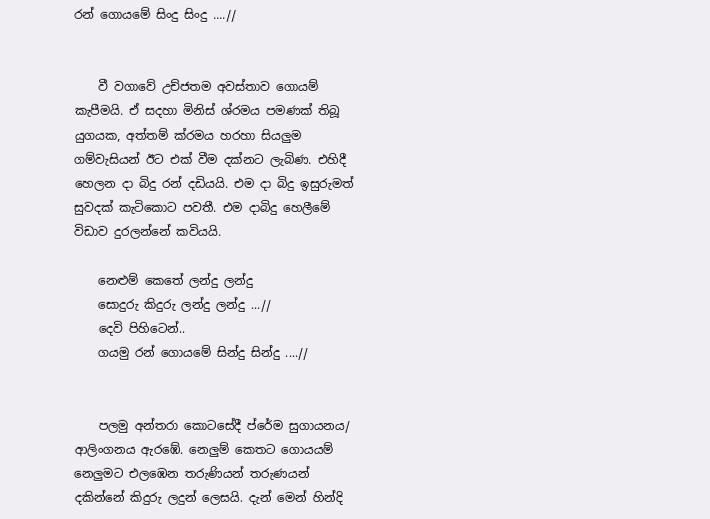රන් ගොයමේ සිංදු සිංදු ....//


    වී වගාවේ උච්ජතම අවස්තාව ගොයම් කැපීමයි. ඒ සදහා මිනිස් ශ්රමය පමණක් තිබූ යුගයක, අත්තම් ක්රමය හරහා සියලුම ගම්වැසියන් ඊට එක් වීම දක්නට ලැබිණ. එහිදී හෙලන දා බිදු රන් දඩියයි. එම දා බිදු ඉසුරුමත් සුවදක් කැටිකොට පවතී. එම දාබිදු හෙලීමේ විඩාව දුරලන්නේ කවියයි.

    නෙළුම් කෙතේ ලන්දු ලන්දු
    සොදුරු කිදුරු ලන්දු ලන්දු ...//
    දෙවි පිහිටෙන්..
    ගයමු රන් ගොයමේ සින්දු සින්දු ....//


    පලමු අන්තරා කොටසේදී ප්රේම සුගායනය/ ආලිංගනය ඇරඹේ. නෙලුම් කෙතට ගොයයම් නෙලුමට එලඹෙන තරුණියන් තරුණයන් දකින්නේ කිදුරු ලදුන් ලෙසයි. දැන් මෙන් හින්දි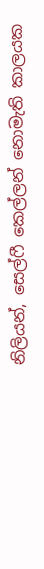නිලියන්, සෙල්ෆී කෙල්ලන් නොමැති කාලයක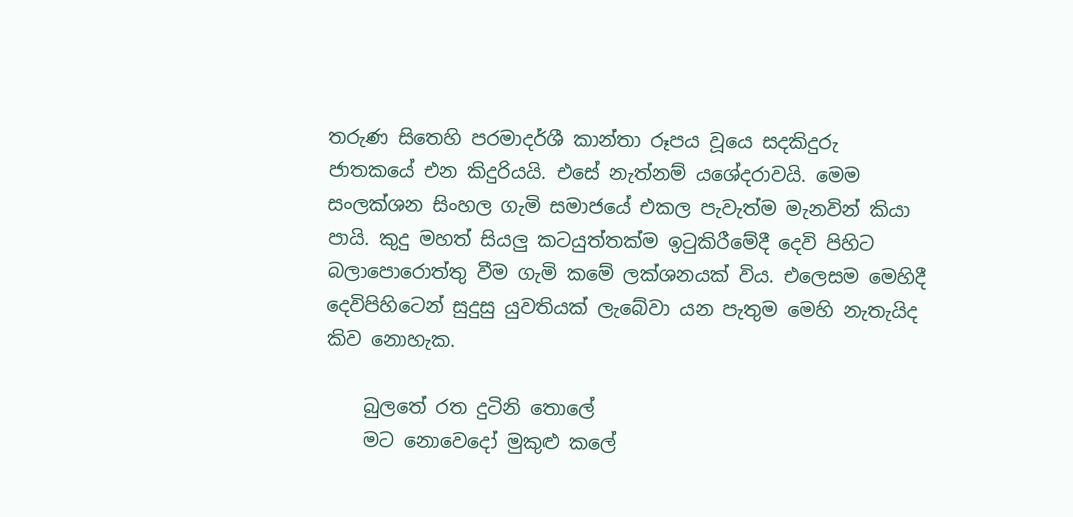තරුණ සිතෙහි පරමාදර්ශී කාන්තා රූපය වූයෙ සදකිදුරු ජාතකයේ එන කිදුරියයි. එසේ නැත්නම් යශේදරාවයි. මෙම සංලක්ශන සිංහල ගැමි සමාජයේ එකල පැවැත්ම මැනවින් කියා පායි. කුදු මහත් සියලු කටයුත්තක්ම ඉටුකිරීමේදී දෙවි පිහිට බලාපොරොත්තු වීම ගැමි කමේ ලක්ශනයක් විය. එලෙසම මෙහිදී දෙවිපිහිටෙන් සුදුසු යුවතියක් ලැබේවා යන පැතුම මෙහි නැතැයිද කිව නොහැක.

    බුලතේ රත දුටිනි තොලේ
    මට නොවෙදෝ මුකුළු කලේ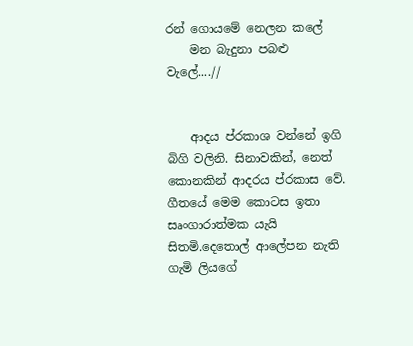රන් ගොයමේ නෙලන කලේ
    මන බැදුනා පබළු වැලේ....//


    ආදය ප්රකාශ වන්නේ ඉගි බිගි වලිනි. සිනාවකින්, නෙත් කොනකින් ආදරය ප්රකාස වේ. ගීතයේ මෙම කොටස ඉතා සෘංගාරාත්මක යැයි සිතමි.දෙතොල් ආලේපන නැති ගැමි ලියගේ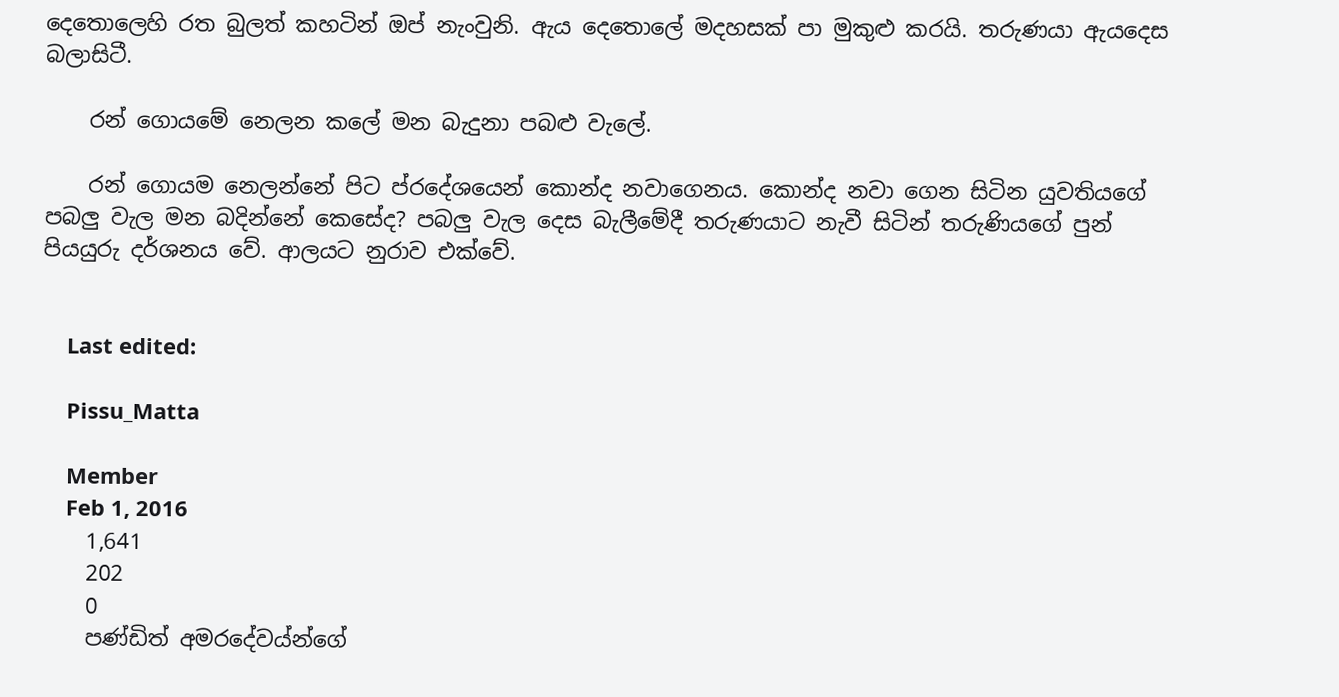දෙතොලෙහි රත බුලත් කහටින් ඔප් නැංවුනි. ඇය දෙතොලේ මදහසක් පා මුකුළු කරයි. තරුණයා ඇයදෙස බලාසිටී.

    රන් ගොයමේ නෙලන කලේ මන බැදුනා පබළු වැලේ.

    රන් ගොයම නෙලන්නේ පිට ප්රදේශයෙන් කොන්ද නවාගෙනය. කොන්ද නවා ගෙන සිටින යුවතියගේ පබලු වැල මන බදින්නේ කෙසේද? පබලු වැල දෙස බැලීමේදී තරුණයාට නැවී සිටින් තරුණියගේ පුන් පියයුරු දර්ශනය වේ. ආලයට නුරාව එක්වේ.


    Last edited:

    Pissu_Matta

    Member
    Feb 1, 2016
    1,641
    202
    0
    පණ්ඩිත් අමරදේවය්න්ගේ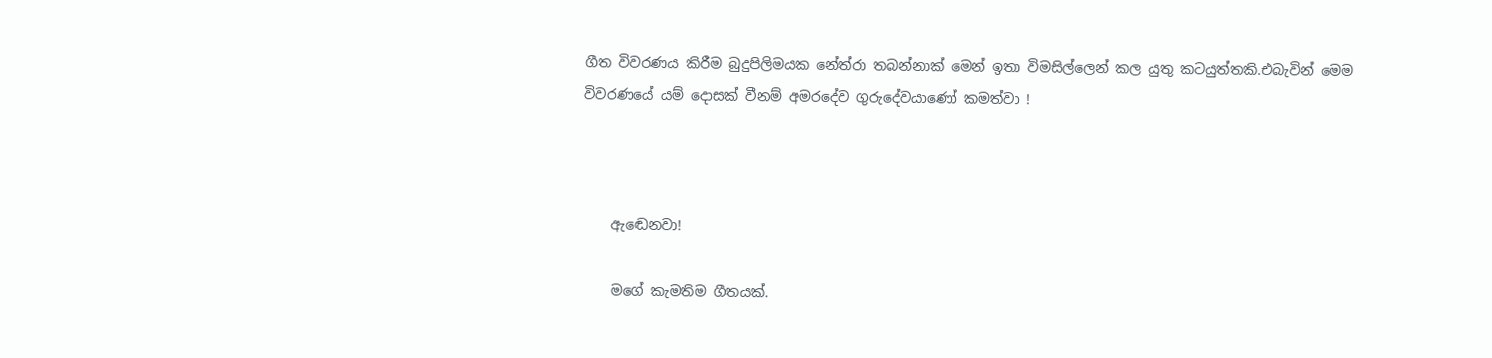ගීත විවරණය කිරීම බුදුපිලිමයක නේත්රා තබන්නාක් මෙන් ඉතා විමසිල්ලෙන් කල යුතු කටයුත්තකි.එබැවින් මෙම විවරණයේ යම් දොසක් වීනම් අමරදේව ගුරුදේවයාණෝ කමත්වා !



    ඇඬෙනවා!

    මගේ කැමතිම ගීතයක්.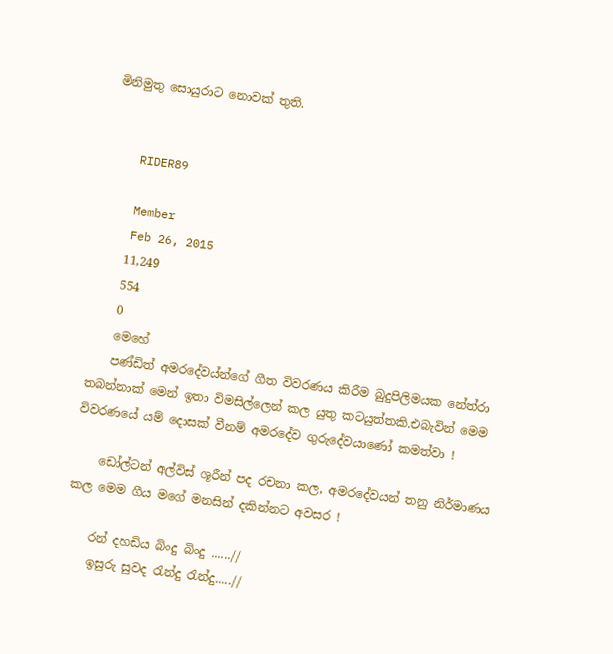මිනිමුතු සොයුරාට නොවක් තුති.


    RIDER89

    Member
    Feb 26, 2015
    11,249
    554
    0
    මෙහේ
    පණ්ඩිත් අමරදේවය්න්ගේ ගීත විවරණය කිරීම බුදුපිලිමයක නේත්රා තබන්නාක් මෙන් ඉතා විමසිල්ලෙන් කල යුතු කටයුත්තකි.එබැවින් මෙම විවරණයේ යම් දොසක් වීනම් අමරදේව ගුරුදේවයාණෝ කමත්වා !

    ඩෝල්ටන් අල්විස් ශූරීන් පද රචනා කල, අමරදේවයන් තනු නිර්මාණය කල මෙම ගීය මගේ මනසින් දකින්නට අවසර !

    රන් දහඩිය බිංදු බිංදු ......//
    ඉසුරු සුවද රැන්දු රැන්දු.....//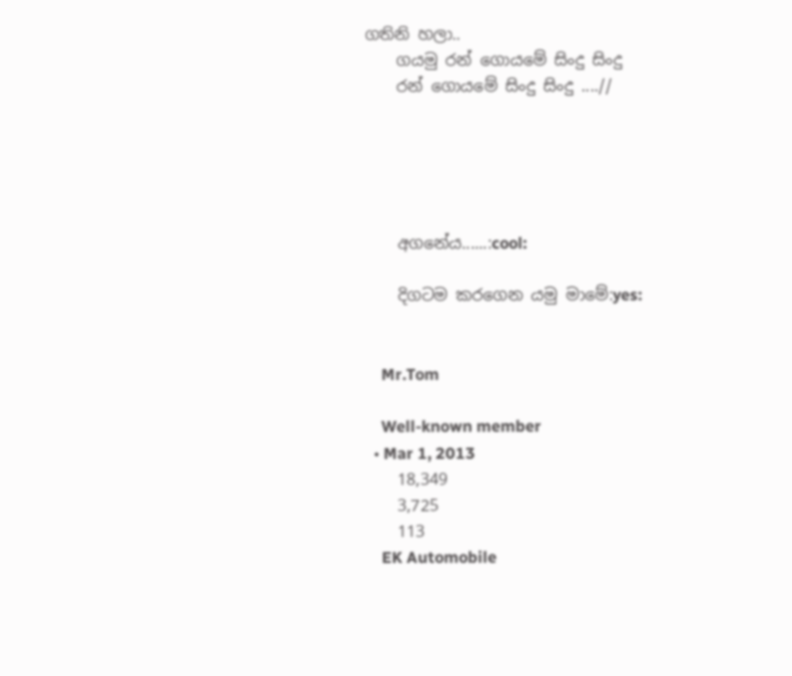ගතිනි හලා..
    ගයමු රන් ගොයමේ සිංදු සිංදු
    රන් ගොයමේ සිංදු සිංදු ....//





    අගනේය......:cool:

    දිගටම කරගෙන යමු මාමේ:yes:


    Mr.Tom

    Well-known member
  • Mar 1, 2013
    18,349
    3,725
    113
    EK Automobile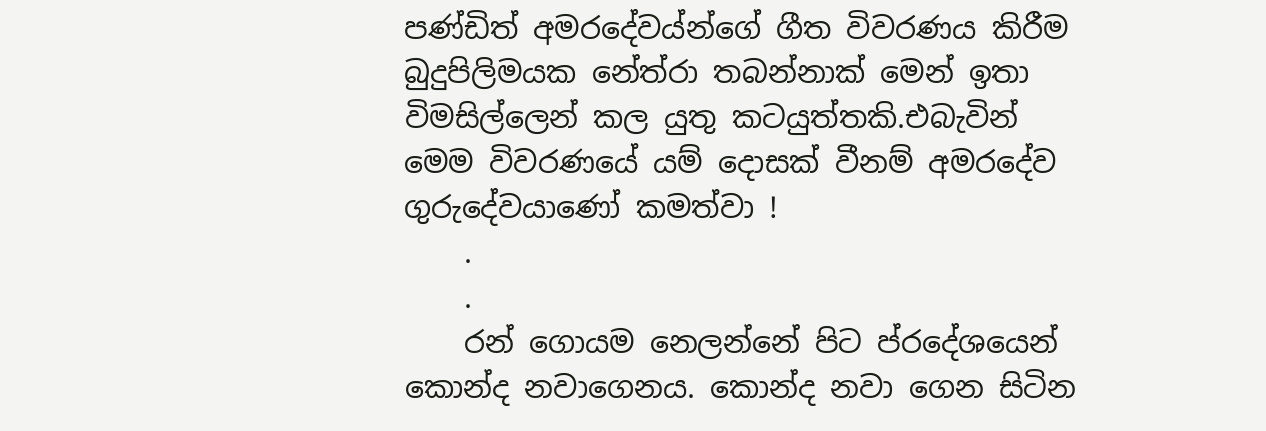පණ්ඩිත් අමරදේවය්න්ගේ ගීත විවරණය කිරීම බුදුපිලිමයක නේත්රා තබන්නාක් මෙන් ඉතා විමසිල්ලෙන් කල යුතු කටයුත්තකි.එබැවින් මෙම විවරණයේ යම් දොසක් වීනම් අමරදේව ගුරුදේවයාණෝ කමත්වා !
    .
    .
    රන් ගොයම නෙලන්නේ පිට ප්රදේශයෙන් කොන්ද නවාගෙනය. කොන්ද නවා ගෙන සිටින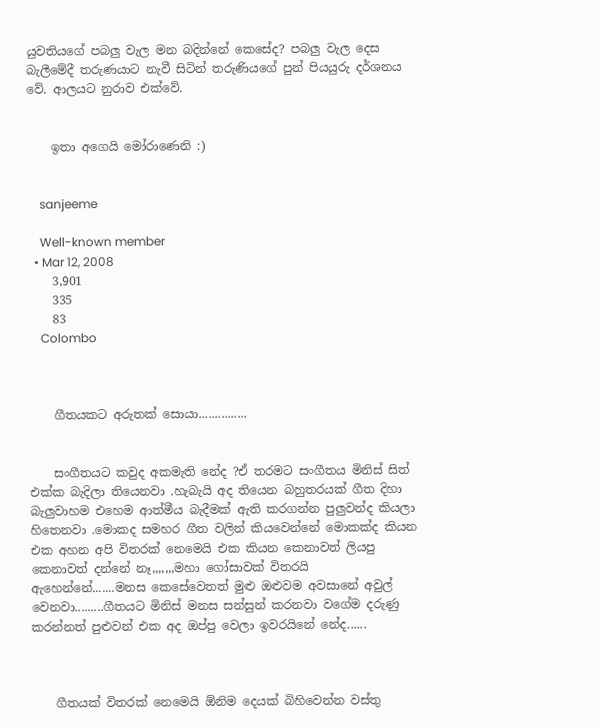යුවතියගේ පබලු වැල මන බදින්නේ කෙසේද? පබලු වැල දෙස බැලීමේදී තරුණයාට නැවී සිටින් තරුණියගේ පුන් පියයුරු දර්ශනය වේ. ආලයට නුරාව එක්වේ.


    ඉතා අගෙයි මෝරාණෙනි :)


    sanjeeme

    Well-known member
  • Mar 12, 2008
    3,901
    335
    83
    Colombo



    ගීතයකට අරුතක් සොයා...............


    සංගීතයට කවුද අකමැති නේද ?ඒ තරමට සංගීතය මිනිස් සිත් එක්ක බැදිලා තියෙනවා .හැබැයි අද තියෙන බහුතරයක් ගීත දිහා බැලුවාහම එහෙම ආත්මීය බැදීමක් ඇති කරගන්න පුලුවන්ද කියලා හිතෙනවා .මොකද සමහර ගීත වලින් කියවෙන්නේ මොකක්ද කියන එක අහන අපි විතරක් නෙමෙයි එක කියන කෙනාවත් ලියපු කෙනාවත් දන්නේ නෑ,,,,,,,මහා ගෝසාවක් විතරයි ඇහෙන්නේ.......මනස කෙසේවෙතත් මුළු ඔළුවම අවසානේ අවුල් වෙනවා.........ගීතයට මිනිස් මනස සන්සුන් කරනවා වගේම දරුණු කරන්නත් පුළුවන් එක අද ඔප්පු වෙලා ඉවරයිනේ නේද......



    ගීතයක් විතරක් නෙමෙයි ඕනිම දෙයක් බිහිවෙන්න වස්තු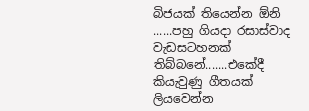බිජයක් තියෙන්න ඕනි ......පහු ගියදා රසාස්වාද වැඩසටහනක් තිබ්බනේ.......එකේදී කියැවුණු ගීතයක් ලියවෙන්න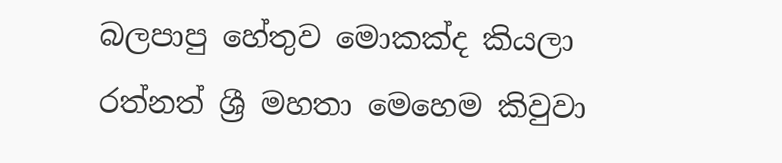බලපාපු හේතුව මොකක්ද කියලා රත්නත් ශ්‍රී මහතා මෙහෙම කිවුවා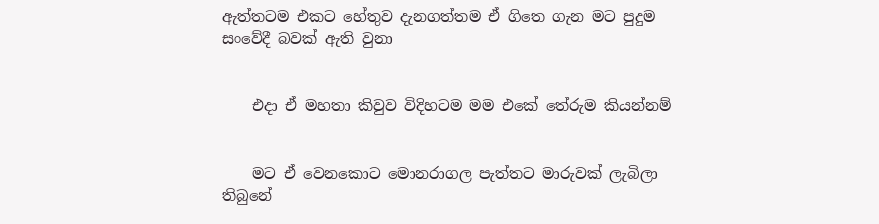ඇත්තටම එකට හේතුව දැනගත්තම ඒ ගිතෙ ගැන මට පුදුම සංවේදී බවක් ඇති වුනා


    එදා ඒ මහතා කිවුව විදිහටම මම එකේ තේරුම කියන්නම්


    මට ඒ වෙනකොට මොනරාගල පැත්තට මාරුවක් ලැබිලා තිබුනේ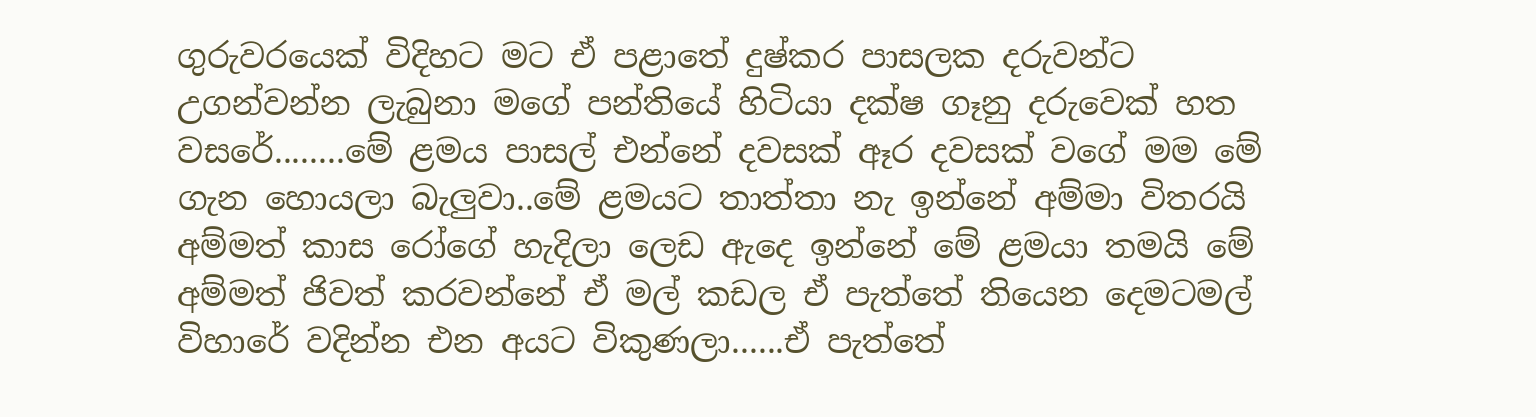ගුරුවරයෙක් විදිහට මට ඒ පළාතේ දුෂ්කර පාසලක දරුවන්ට උගන්වන්න ලැබුනා මගේ පන්තියේ හිටියා දක්ෂ ගෑනු දරුවෙක් හත වසරේ........මේ ළමය පාසල් එන්නේ දවසක් ඈර දවසක් වගේ මම මේ ගැන හොයලා බැලුවා..මේ ළමයට තාත්තා නැ ඉන්නේ අම්මා විතරයි අම්මත් කාස රෝගේ හැදිලා ලෙඩ ඇදෙ ඉන්නේ මේ ළමයා තමයි මේ අම්මත් ජිවත් කරවන්නේ ඒ මල් කඩල ඒ පැත්තේ තියෙන දෙමටමල් විහාරේ වදින්න එන අයට විකුණලා......ඒ පැත්තේ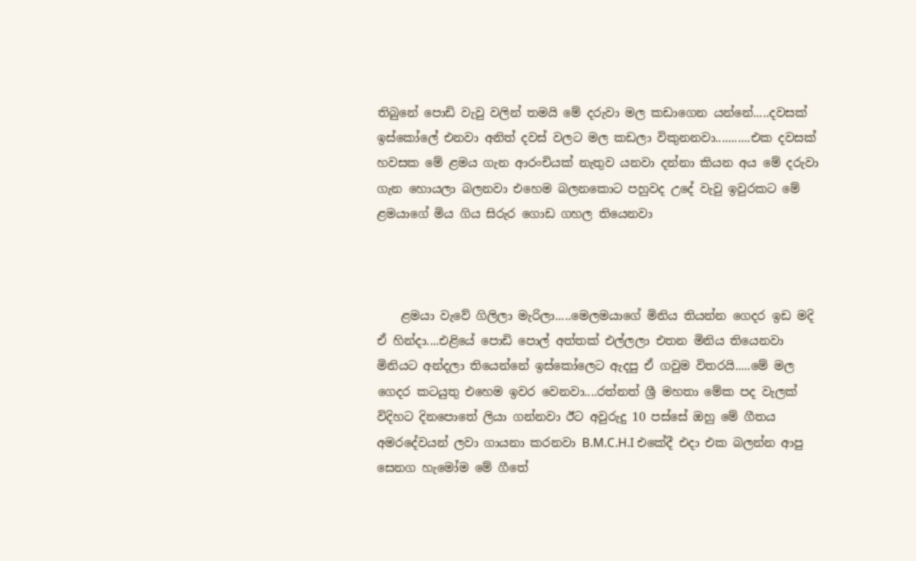තිබුනේ පොඩි වැවු වලින් තමයි මේ දරුවා මල කඩාගෙන යන්නේ.....දවසක් ඉස්කෝලේ එනවා අනිත් දවස් වලට මල කඩලා විකුනනවා...........එක දවසක් හවසක මේ ළමය ගැන ආරංචියක් නැතුව යනවා දන්නා කියන අය මේ දරුවා ගැන හොයලා බලනවා එහෙම බලනකොට පහුවද උදේ වැවු ඉවුරකට මේ ළමයාගේ මිය ගිය සිරුර ගොඩ ගහල තියෙනවා



    ළමයා වැවේ ගිලිලා මැරිලා.....මෙලමයාගේ මිනිය තියන්න ගෙදර ඉඩ මදි ඒ හින්දා....එළියේ පොඩි පොල් අත්තක් එල්ලලා එතන මිනිය තියෙනවා මිනියට අන්දලා තියෙන්නේ ඉස්කෝලෙට ඇදපු ඒ ගවුම විතරයි.....මේ මල ගෙදර කටයුතු එහෙම ඉවර වෙනවා....රත්නත් ශ්‍රී මහතා මේක පද වැලක් විදිහට දිනපොතේ ලියා ගන්නවා ඊට අවුරුදු 10 පස්සේ ඔහු මේ ගීතය අමරදේවයන් ලවා ගායනා කරනවා B.M.C.H.I එකේදී එදා එක බලන්න ආපු සෙනග හැමෝම මේ ගීතේ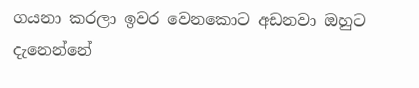ගයනා කරලා ඉවර වෙනකොට අඩනවා ඔහුට දැනෙන්නේ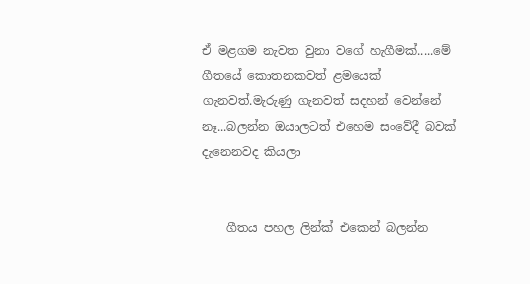ඒ මළගම නැවත වුනා වගේ හැගීමක්.....මේ ගීතයේ කොතනකවත් ළමයෙක් ගැනවත්.මැරුණු ගැනවත් සදහන් වෙන්නේ නෑ...බලන්න ඔයාලටත් එහෙම සංවේදී බවක් දැනෙනවද කියලා


    ගීතය පහල ලින්ක් එකෙන් බලන්න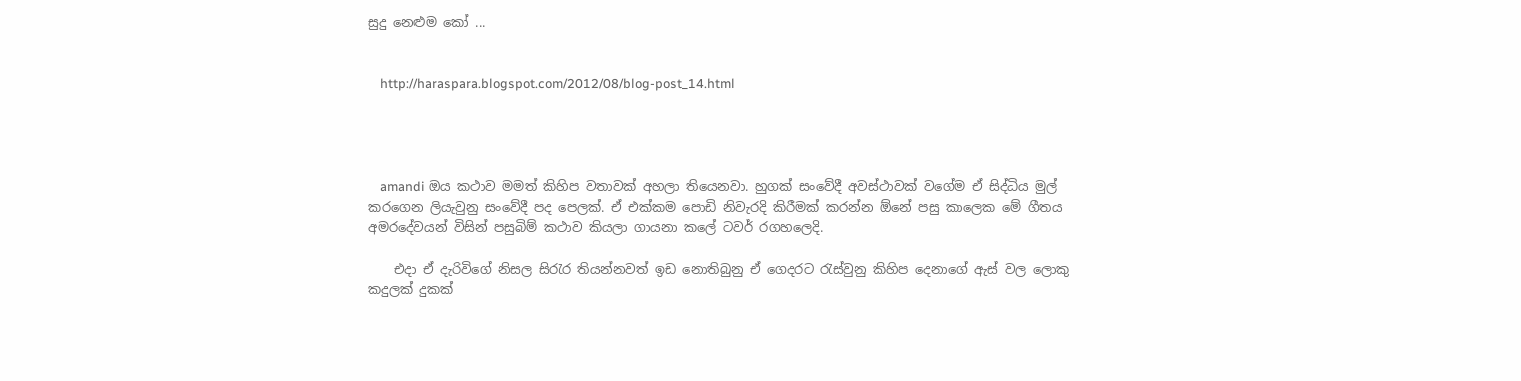සුදු නෙළුම කෝ ...


    http://haraspara.blogspot.com/2012/08/blog-post_14.html




    amandi ඔය කථාව මමත් කිහිප වතාවක් අහලා තියෙනවා. හුගක් සංවේදී අවස්ථාවක් වගේම ඒ සිද්ධිය මුල් කරගෙන ලියැවුනු සංවේදී පද පෙලක්. ඒ එක්කම පොඩි නිවැරදි කිරීමක් කරන්න ඕනේ පසු කාලෙක මේ ගීතය අමරදේවයන් විසින් පසුබිම් කථාව කියලා ගායනා කලේ ටවර් රගහලෙදි.

    එදා ඒ දැරිවිගේ නිසල සිරැර තියන්නවත් ඉඩ නොතිබුනු ඒ ගෙදරට රැස්වුනු කිහිප දෙනාගේ ඇස් වල ලොකු කදුලක් දුකක්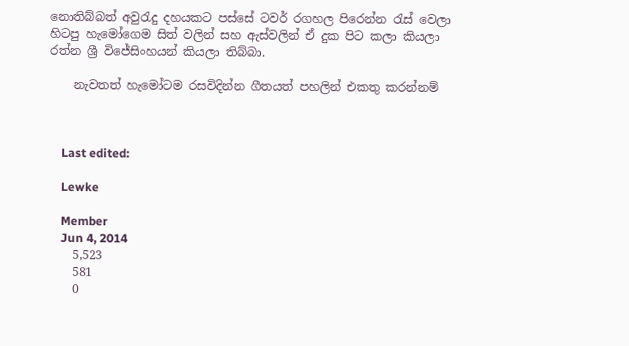නොතිබ්බත් අවුරැදු දහයකට පස්සේ ටවර් රගහල පිරෙන්න රැස් වෙලා හිටපු හැමෝගෙම සිත් වලින් සහ ඇස්වලින් ඒ දුක පිට කලා කියලා රත්න ශ්‍රී විජේසිංහයන් කියලා තිබ්බා.

    නැවතත් හැමෝටම රසවිදින්න ගීතයත් පහලින් එකතු කරන්නම්



    Last edited:

    Lewke

    Member
    Jun 4, 2014
    5,523
    581
    0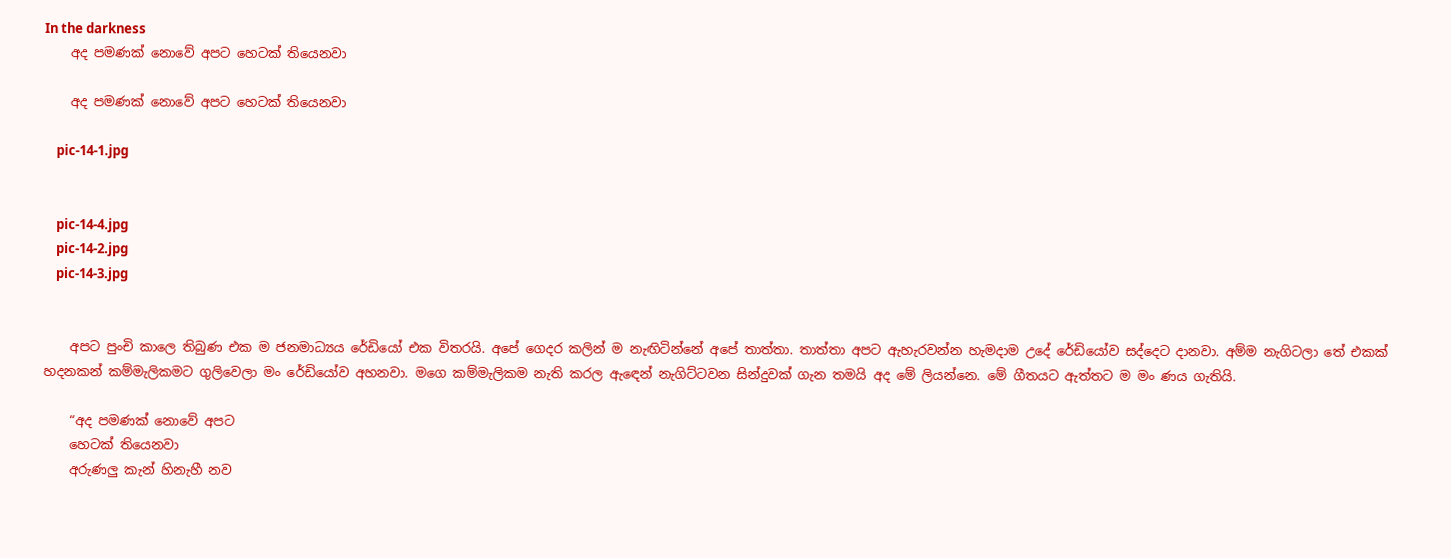In the darkness
    අද පමණක් නොවේ අපට හෙටක් තියෙනවා

    අද පමණක් නොවේ අපට හෙටක් තියෙනවා

    pic-14-1.jpg


    pic-14-4.jpg
    pic-14-2.jpg
    pic-14-3.jpg


    අපට පුංචි කාලෙ තිබුණ එක ම ජනමාධ්‍යය රේඩියෝ එක විතරයි. අපේ ගෙදර කලින් ම නැඟිටින්නේ අපේ තාත්තා. තාත්තා අපට ඇහැරවන්න හැමදාම උදේ රේඩියෝව සද්දෙට දානවා. අම්ම නැගිටලා තේ එකක් හදනකන් කම්මැලිකමට ගුලිවෙලා මං රේඩියෝව අහනවා. මගෙ කම්මැලිකම නැති කරල ඇඳෙන් නැගිට්ටවන සින්දුවක් ගැන තමයි අද මේ ලියන්නෙ. මේ ගීතයට ඇත්තට ම මං ණය ගැතියි.

    “අද පමණක් නොවේ අපට
    හෙටක් තියෙනවා
    අරුණලු කැන් හිනැහී නව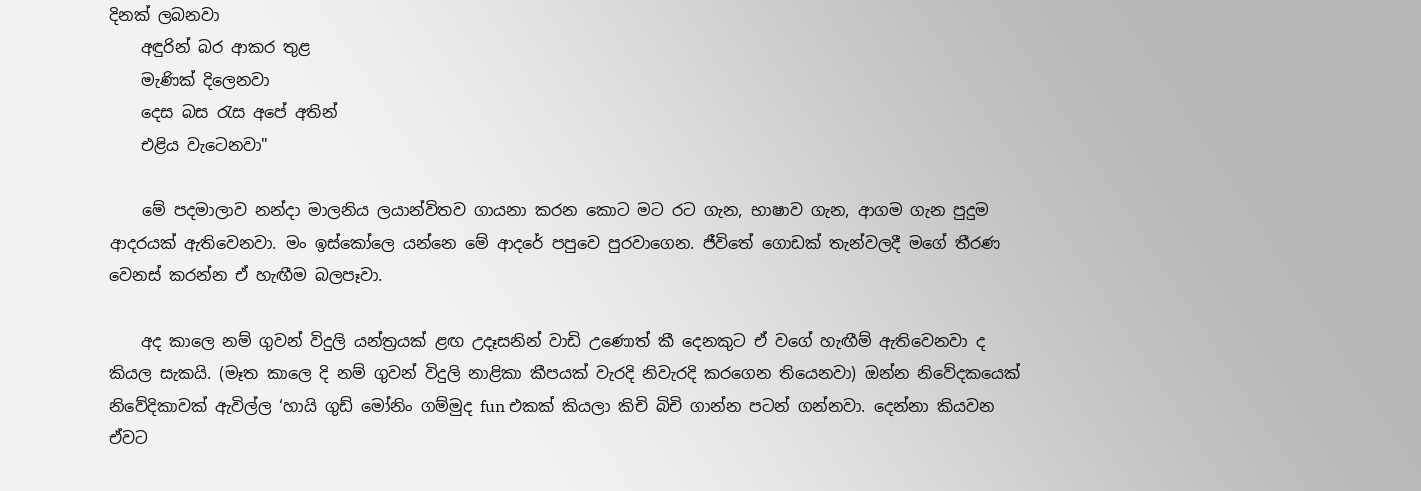දිනක් ලබනවා
    අඳුරින් බර ආකර තුළ
    මැණික් දිලෙනවා
    දෙස බස රැස අපේ අතින්
    එළිය වැටෙනවා"

    මේ පදමාලාව නන්දා මාලනිය ලයාන්විතව ගායනා කරන කොට මට රට ගැන, භාෂාව ගැන, ආගම ගැන පුදුම ආදරයක් ඇතිවෙනවා. මං ඉස්කෝලෙ යන්නෙ මේ ආදරේ පපුවෙ පුරවාගෙන. ජීවිතේ ගොඩක් තැන්වලදී මගේ තීරණ වෙනස් කරන්න ඒ හැඟීම බලපෑවා.

    අද කාලෙ නම් ගුවන් විදුලි යන්ත්‍රයක් ළඟ උදෑසනින් වාඩි උණොත් කී දෙනකුට ඒ වගේ හැඟීම් ඇතිවෙනවා ද කියල සැකයි. (මෑත කාලෙ දි නම් ගුවන් විදුලි නාළිකා කීපයක් වැරදි නිවැරදි කරගෙන තියෙනවා) ඔන්න නිවේදකයෙක් නිවේදිකාවක් ඇවිල්ල ‘හායි ගුඩ් මෝනිං ගම්මුද fun එකක් කියලා කිචි බිචි ගාන්න පටන් ගන්නවා. දෙන්නා කියවන ඒවට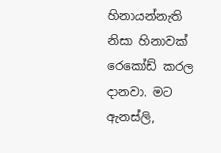හිනායන්නැති නිසා හිනාවක් රෙකෝඩ් කරල දානවා. මට ඇනස්ලි,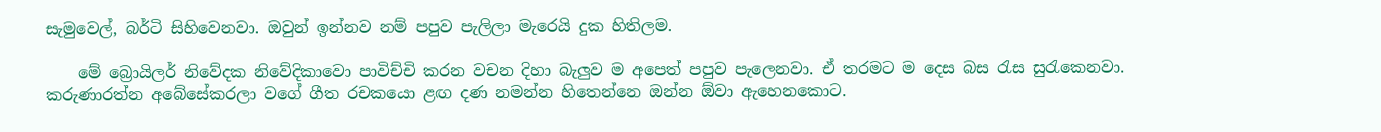සැමුවෙල්, බර්ටි සිහිවෙනවා. ඔවුන් ඉන්නව නම් පපුව පැලිලා මැරෙයි දුක හිතිලම.

    මේ බ්‍රොයිලර් නිවේදක නිවේදිකාවො පාවිච්චි කරන වචන දිහා බැලුව ම අපෙත් පපුව පැලෙනවා. ඒ තරමට ම දෙස බස රැස සුරැකෙනවා. කරුණාරත්න අබේසේකරලා වගේ ගීත රචකයො ළඟ දණ නමන්න හිතෙන්නෙ ඔන්න ඕවා ඇහෙනකොට.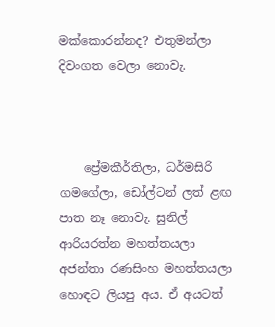මක්කොරන්නද? එතුමන්ලා දිවංගත වෙලා නොවැ.



    ප්‍රේමකීර්තිලා, ධර්මසිරි ගමගේලා, ඩෝල්ටන් ලත් ළඟ පාත නෑ නොවැ. සුනිල් ආරියරත්න මහත්තයලා අජන්තා රණසිංහ මහත්තයලා හොඳට ලියපු අය. ඒ අයටත්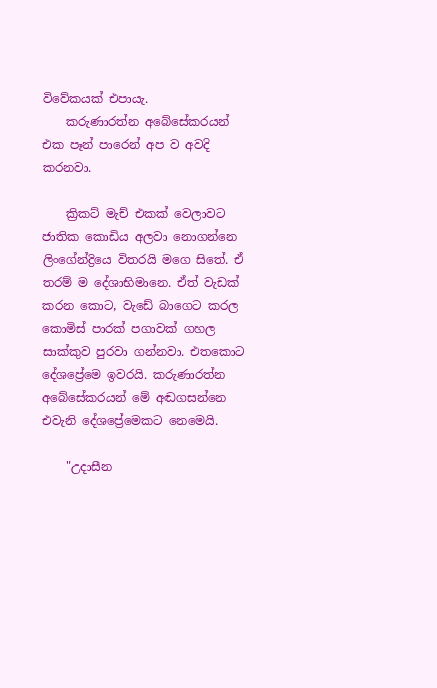විවේකයක් එපායැ.
    කරුණාරත්න අබේසේකරයන් එක පෑන් පාරෙන් අප ව අවදි කරනවා.

    ක්‍රිකට් මැච් එකක් වෙලාවට ජාතික කොඩිය අලවා නොගන්නෙ ලිංගේන්ද්‍රියෙ විතරයි මගෙ සිතේ. ඒ තරම් ම දේශාභිමානෙ. ඒත් වැඩක් කරන කොට, වැඩේ බාගෙට කරල කොමිස් පාරක් පගාවක් ගහල සාක්කුව පුරවා ගන්නවා. එතකොට දේශප්‍රේමෙ ඉවරයි. කරුණාරත්න අබේසේකරයන් මේ අඬගසන්නෙ එවැනි දේශප්‍රේමෙකට නෙමෙයි.

    "උදාසීන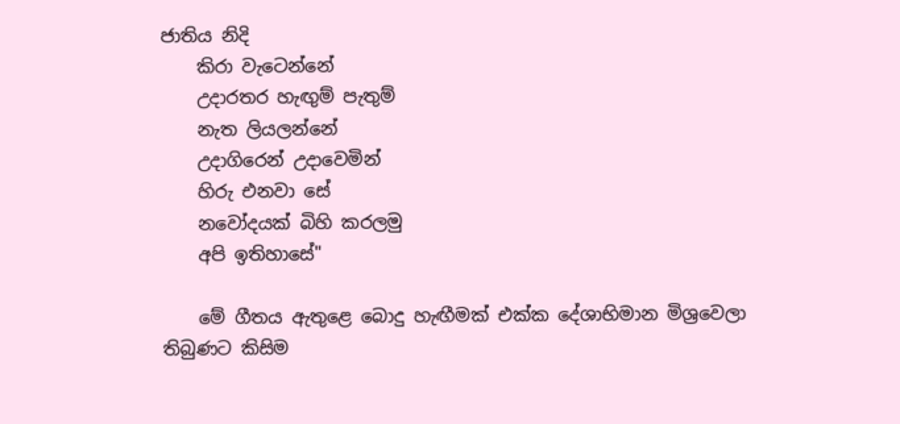ජාතිය නිදි
    කිරා වැටෙන්නේ
    උදාරතර හැඟුම් පැතුම්
    නැත ලියලන්නේ
    උදාගිරෙන් උදාවෙමින්
    හිරු එනවා සේ
    නවෝදයක් බිහි කරලමු
    අපි ඉතිහාසේ"

    මේ ගීතය ඇතුළෙ බොදු හැඟීමක් එක්ක දේශාභිමාන මිශ්‍රවෙලා තිබුණට කිසිම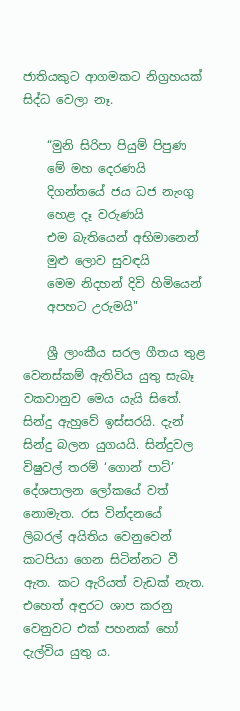ජාතියකුට ආගමකට නිග්‍රහයක් සිද්ධ වෙලා නෑ.

    “මුනි සිරිපා පියුම් පිපුණ
    මේ මහ දෙරණයි
    දිගන්තයේ ජය ධජ නැංගු
    හෙළ දෑ වරුණයි
    එම බැතියෙන් අභිමානෙන්
    මුළු ලොව සුවඳයි
    මෙම නිදහන් දිවි හිමියෙන්
    අපහට උරුමයි"

    ශ්‍රී ලාංකීය සරල ගීතය තුළ වෙනස්කම් ඇතිවිය යුතු සැබෑ වකවානුව මෙය යැයි සිතේ. සින්දු ඇහුවේ ඉස්සරයි. දැන් සින්දු බලන යුගයයි. සින්දුවල විෂුවල් තරම් ‘ගොන් පාට්’ දේශපාලන ලෝකයේ වත් නොමැත. රස වින්දනයේ ලිබරල් අයිතිය වෙනුවෙන් කටපියා ගෙන සිටින්නට වී ඇත. කට ඇරියත් වැඩක් නැත. එහෙත් අඳුරට ශාප කරනු වෙනුවට එක් පහනක් හෝ දැල්විය යුතු ය.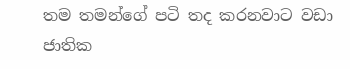තම තමන්ගේ පටි තද කරනවාට වඩා ජාතික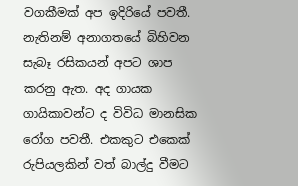වගකීමක් අප ඉදිරියේ පවතී. නැතිනම් අනාගතයේ බිහිවන සැබෑ රසිකයන් අපට ශාප කරනු ඇත. අද ගායක ගායිකාවන්ට ද විවිධ මානසික රෝග පවතී. එකකුට එකෙක් රුපියලකින් වත් බාල්දු වීමට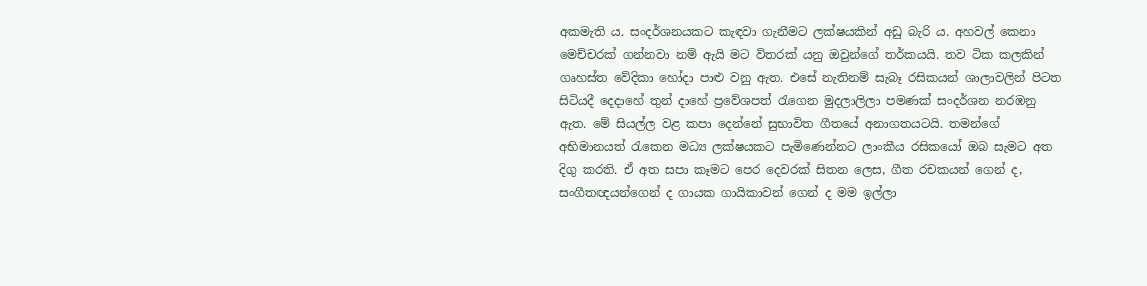අකමැති ය. සංදර්ශනයකට කැඳවා ගැනීමට ලක්ෂයකින් අඩු බැරි ය. අහවල් කෙනා මෙච්චරක් ගන්නවා නම් ඇයි මට විතරක් යනු ඔවුන්ගේ තර්කයයි. තව ටික කලකින් ගෘහස්ත වේදිකා හෝදා පාළු වනු ඇත. එසේ නැතිනම් සැබෑ රසිකයන් ශාලාවලින් පිටත සිටියදී දෙදාහේ තුන් දාහේ ප්‍රවේශපත් රැගෙන මුදලාලිලා පමණක් සංදර්ශන නරඹනු ඇත. මේ සියල්ල වළ කපා දෙන්නේ සුභාවිත ගීතයේ අනාගතයටයි. තමන්ගේ අභිමානයත් රැකෙන මධ්‍ය ලක්ෂයකට පැමිණෙන්නට ලාංකීය රසිකයෝ ඔබ සැමට අත දිගු කරති. ඒ අත සපා කෑමට පෙර දෙවරක් සිතන ලෙස, ගීත රචකයන් ගෙන් ද, සංගීතඥයන්ගෙන් ද ගායක ගායිකාවන් ගෙන් ද මම ඉල්ලා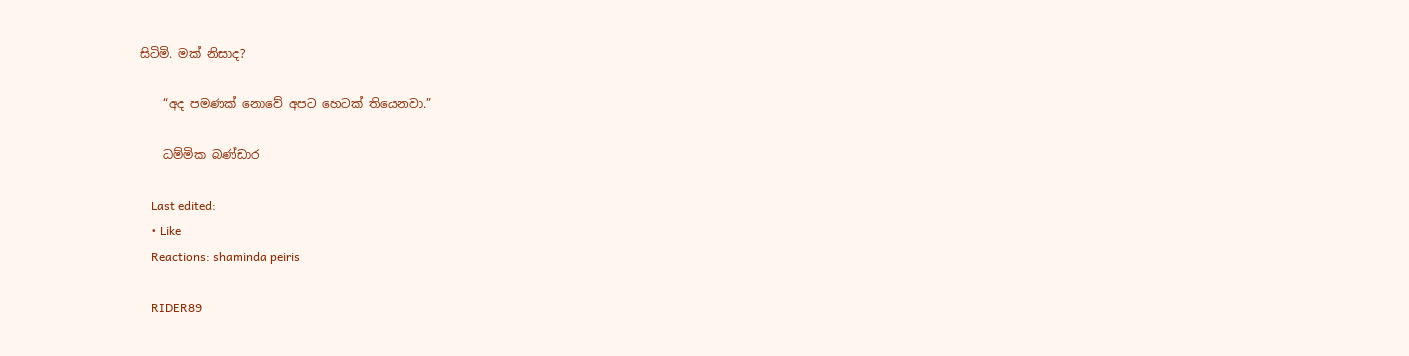සිටිමි. මක් නිසාද?

    “අද පමණක් නොවේ අපට හෙටක් තියෙනවා.”

    ධම්මික බණ්ඩාර

    Last edited:
    • Like
    Reactions: shaminda peiris

    RIDER89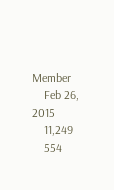Member
    Feb 26, 2015
    11,249
    554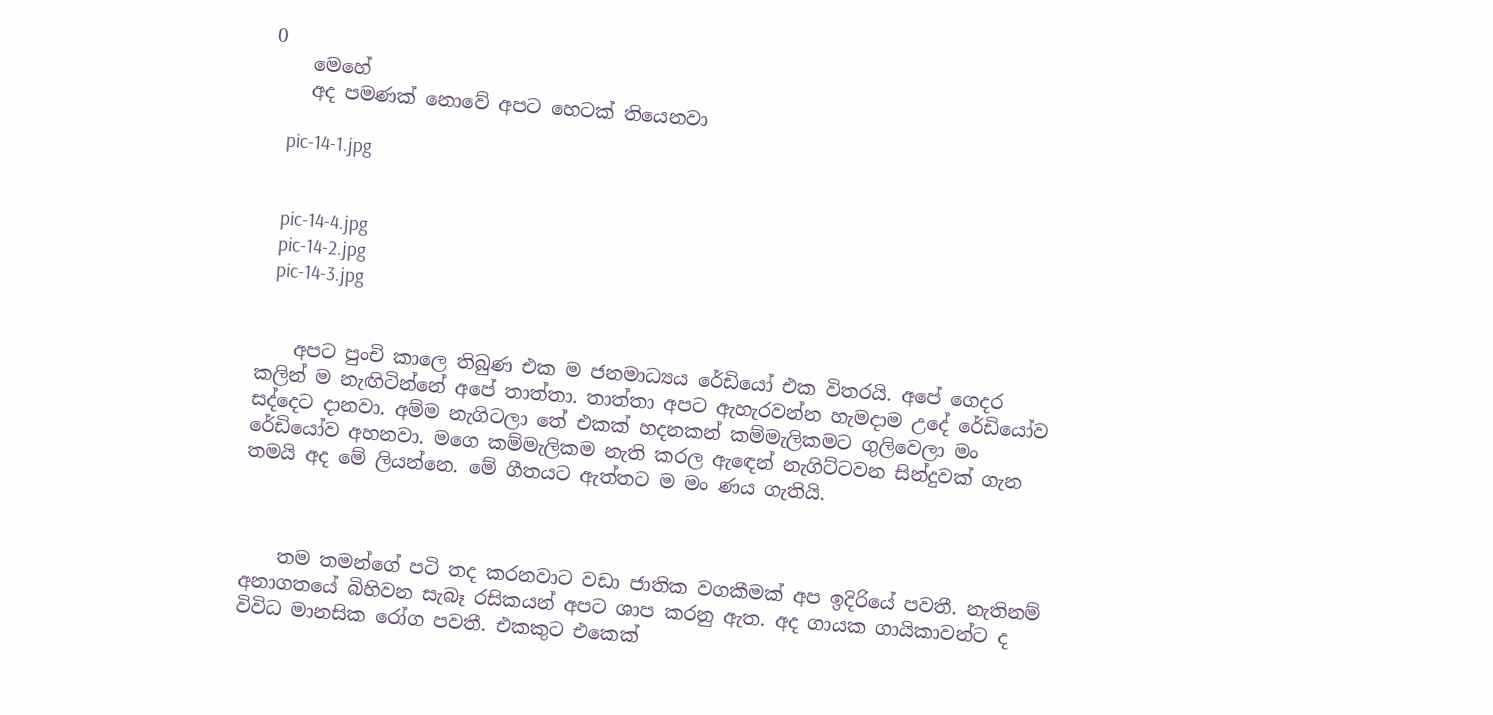0
    මෙහේ
    අද පමණක් නොවේ අපට හෙටක් තියෙනවා

    pic-14-1.jpg


    pic-14-4.jpg
    pic-14-2.jpg
    pic-14-3.jpg


    අපට පුංචි කාලෙ තිබුණ එක ම ජනමාධ්‍යය රේඩියෝ එක විතරයි. අපේ ගෙදර කලින් ම නැඟිටින්නේ අපේ තාත්තා. තාත්තා අපට ඇහැරවන්න හැමදාම උදේ රේඩියෝව සද්දෙට දානවා. අම්ම නැගිටලා තේ එකක් හදනකන් කම්මැලිකමට ගුලිවෙලා මං රේඩියෝව අහනවා. මගෙ කම්මැලිකම නැති කරල ඇඳෙන් නැගිට්ටවන සින්දුවක් ගැන තමයි අද මේ ලියන්නෙ. මේ ගීතයට ඇත්තට ම මං ණය ගැතියි.



    තම තමන්ගේ පටි තද කරනවාට වඩා ජාතික වගකීමක් අප ඉදිරියේ පවතී. නැතිනම් අනාගතයේ බිහිවන සැබෑ රසිකයන් අපට ශාප කරනු ඇත. අද ගායක ගායිකාවන්ට ද විවිධ මානසික රෝග පවතී. එකකුට එකෙක්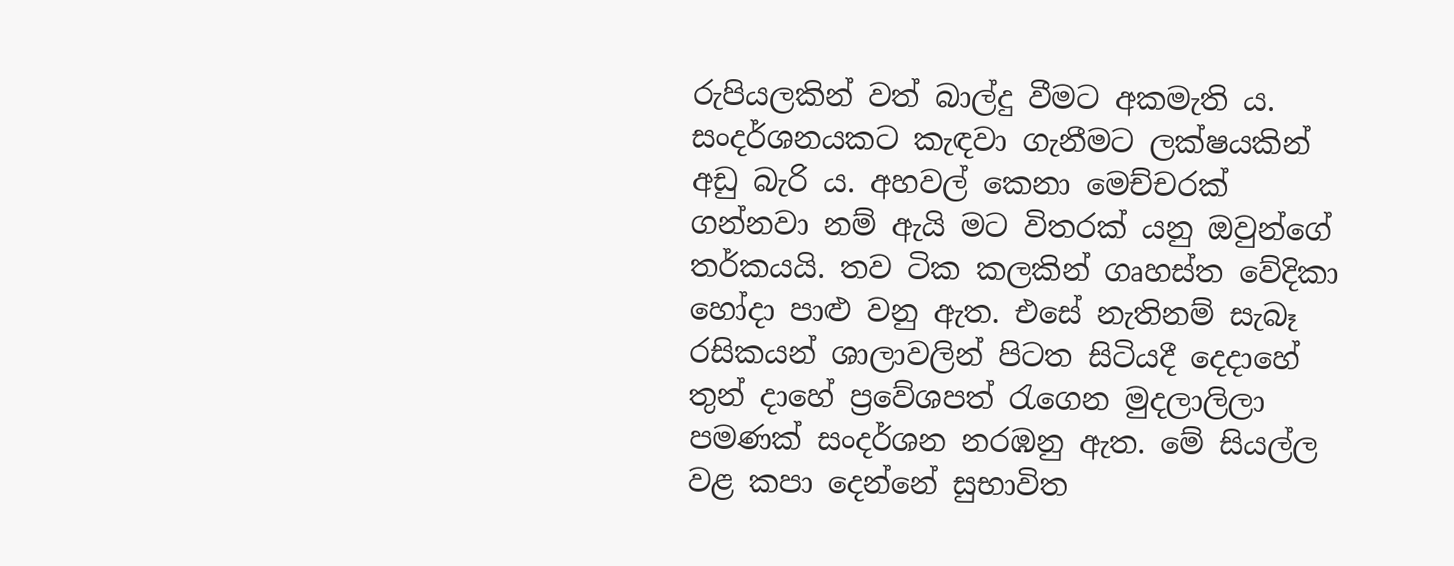රුපියලකින් වත් බාල්දු වීමට අකමැති ය. සංදර්ශනයකට කැඳවා ගැනීමට ලක්ෂයකින් අඩු බැරි ය. අහවල් කෙනා මෙච්චරක් ගන්නවා නම් ඇයි මට විතරක් යනු ඔවුන්ගේ තර්කයයි. තව ටික කලකින් ගෘහස්ත වේදිකා හෝදා පාළු වනු ඇත. එසේ නැතිනම් සැබෑ රසිකයන් ශාලාවලින් පිටත සිටියදී දෙදාහේ තුන් දාහේ ප්‍රවේශපත් රැගෙන මුදලාලිලා පමණක් සංදර්ශන නරඹනු ඇත. මේ සියල්ල වළ කපා දෙන්නේ සුභාවිත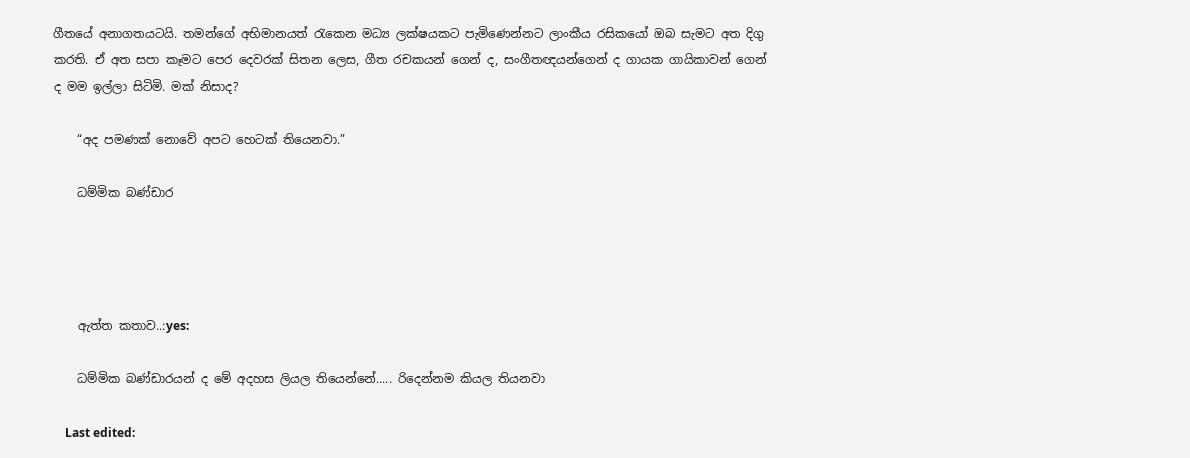ගීතයේ අනාගතයටයි. තමන්ගේ අභිමානයත් රැකෙන මධ්‍ය ලක්ෂයකට පැමිණෙන්නට ලාංකීය රසිකයෝ ඔබ සැමට අත දිගු කරති. ඒ අත සපා කෑමට පෙර දෙවරක් සිතන ලෙස, ගීත රචකයන් ගෙන් ද, සංගීතඥයන්ගෙන් ද ගායක ගායිකාවන් ගෙන් ද මම ඉල්ලා සිටිමි. මක් නිසාද?

    “අද පමණක් නොවේ අපට හෙටක් තියෙනවා.”

    ධම්මික බණ්ඩාර




    ඇත්ත කතාව..:yes:

    ධම්මික බණ්ඩාරයන් ද මේ අදහස ලියල තියෙන්නේ..... රිදෙන්නම කියල තියනවා

    Last edited: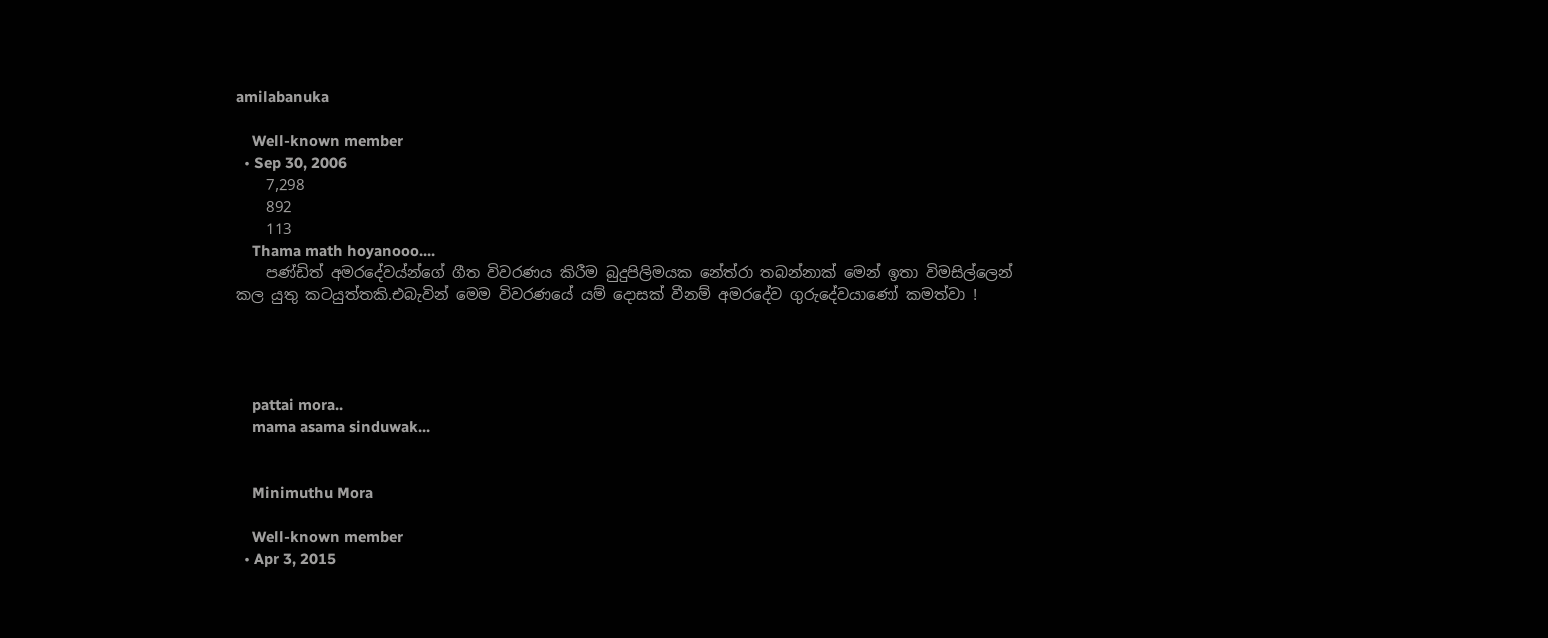amilabanuka

    Well-known member
  • Sep 30, 2006
    7,298
    892
    113
    Thama math hoyanooo....
    පණ්ඩිත් අමරදේවය්න්ගේ ගීත විවරණය කිරීම බුදුපිලිමයක නේත්රා තබන්නාක් මෙන් ඉතා විමසිල්ලෙන් කල යුතු කටයුත්තකි.එබැවින් මෙම විවරණයේ යම් දොසක් වීනම් අමරදේව ගුරුදේවයාණෝ කමත්වා !




    pattai mora..
    mama asama sinduwak...


    Minimuthu Mora

    Well-known member
  • Apr 3, 2015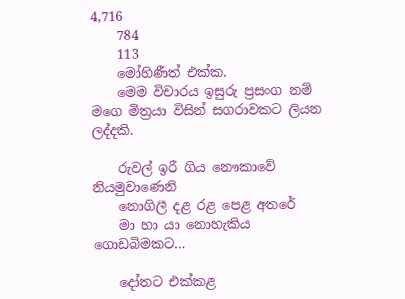4,716
    784
    113
    මෝහිණීත් එක්ක.
    මෙම විචාරය ඉසුරු ප්‍රසංග නම් මගෙ මිත්‍රයා විසින් සගරාවකට ලියන ලද්දකි.

    රුවල් ඉරී ගිය නෞකාවේ නියමුවාණෙනි
    නොගිලී දළ රළ පෙළ අතරේ
    මා හා යා නොහැකිය ගොඩබිමකට…

    දෝතට එක්කළ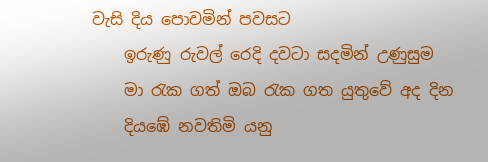වැසි දිය පොවමින් පවසට
    ඉරුණු රුවල් රෙදි දවටා සදමින් උණුසුම
    මා රැක ගත් ඔබ රැක ගත යුතුවේ අද දින
    දියඹේ නවතිමි යනු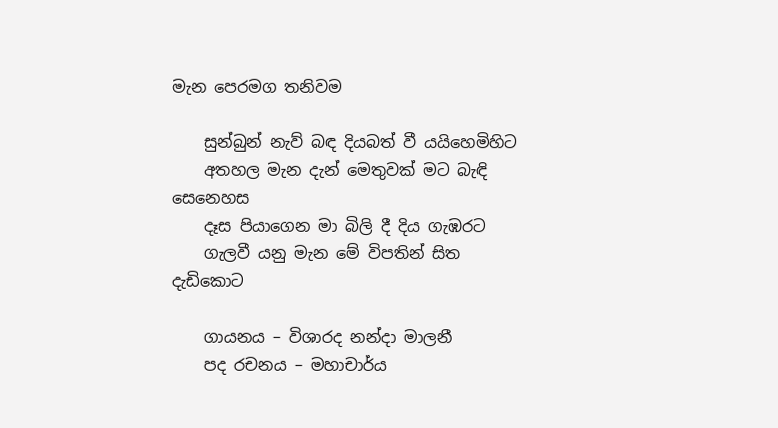මැන පෙරමග තනිවම

    සුන්බුන් නැව් බඳ දියබත් වී යයිහෙමිහිට
    අතහල මැන දැන් මෙතුවක් මට බැඳි සෙනෙහස
    දෑස පියාගෙන මා බිලි දී දිය ගැඹරට
    ගැලවී යනු මැන මේ විපතින් සිත දැඩිකොට

    ගායනය – විශාරද නන්දා මාලනී
    පද රචනය – මහාචාර්ය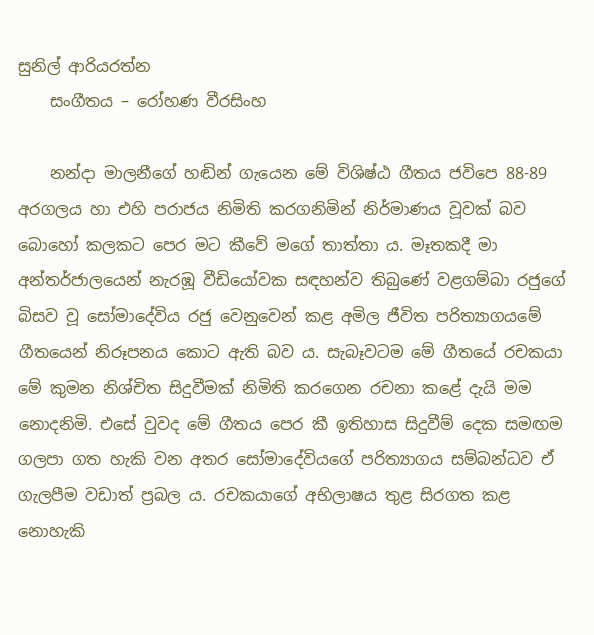සුනිල් ආරියරත්න
    සංගීතය – රෝහණ වීරසිංහ

    නන්දා මාලනීගේ හඬින් ගැයෙන මේ විශිෂ්ඨ ගීතය ජවිපෙ 88-89 අරගලය හා එහි පරාජය නිමිති කරගනිමින් නිර්මාණය වූවක් බව බොහෝ කලකට පෙර මට කීවේ මගේ තාත්තා ය. මෑතකදී මා අන්තර්ජාලයෙන් නැරඹූ වීඩියෝවක සඳහන්ව තිබුණේ වළගම්බා රජුගේ බිසව වූ සෝමාදේවිය රජු වෙනුවෙන් කළ අමිල ජීවිත පරිත්‍යාගයමේ ගීතයෙන් නිරූපනය කොට ඇති බව ය. සැබෑවටම මේ ගීතයේ රචකයා මේ කුමන නිශ්චිත සිදුවීමක් නිමිති කරගෙන රචනා කළේ දැයි මම නොදනිමි. එසේ වුවද මේ ගීතය පෙර කී ඉතිහාස සිදුවීම් දෙක සමඟම ගලපා ගත හැකි වන අතර සෝමාදේවියගේ පරිත්‍යාගය සම්බන්ධව ඒ ගැලපීම වඩාත් ප්‍රබල ය. රචකයාගේ අභිලාෂය තුළ සිරගත කළ නොහැකි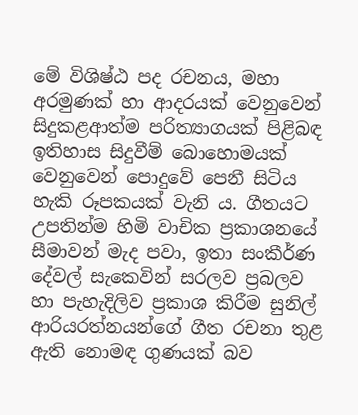මේ විශිෂ්ඨ පද රචනය, මහා අරමුණක් හා ආදරයක් වෙනුවෙන් සිදුකළආත්ම පරිත්‍යාගයක් පිළිබඳ ඉතිහාස සිදුවීම් බොහොමයක් වෙනුවෙන් පොදුවේ පෙනී සිටිය හැකි රූපකයක් වැනි ය. ගීතයට උපතින්ම හිමි වාචික ප්‍රකාශනයේ සීමාවන් මැද පවා, ඉතා සංකීර්ණ දේවල් සැකෙවින් සරලව ප්‍රබලව හා පැහැදිලිව ප්‍රකාශ කිරීම සුනිල් ආරියරත්නයන්ගේ ගීත රචනා තුළ ඇති නොමඳ ගුණයක් බව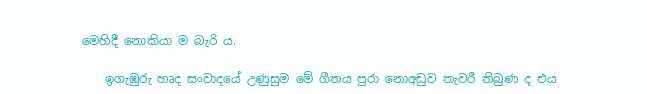මෙහිදී නොකියා ම බැරි ය.

    ඉගැඹුරු හෘද සංවාදයේ උණුසුම මේ ගීතය පුරා නොඅඩුව තැවරී තිබුණ ද එය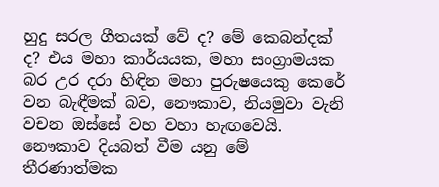හුදු සරල ගීතයක් වේ ද? මේ කෙබන්දක් ද? එය මහා කාර්යයක, මහා සංග්‍රාමයක බර උර දරා හිඳින මහා පුරුෂයෙකු කෙරේ වන බැඳීමක් බව, නෞකාව, නියමුවා වැනි වචන ඔස්සේ වහ වහා හැඟවෙයි. නෞකාව දියබත් වීම යනු මේ තීරණාත්මක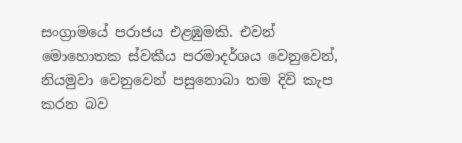සංග්‍රාමයේ පරාජය එළඹුමකි. එවන් මොහොතක ස්වකීය පරමාදර්ශය වෙනුවෙන්, නියමුවා වෙනුවෙන් පසුනොබා තම දිවි කැප කරන බව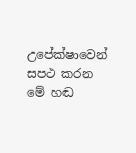උපේක්ෂාවෙන් සපථ කරන මේ හඬ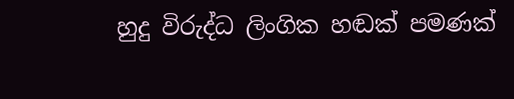හුදු විරුද්ධ ලිංගික හඬක් පමණක්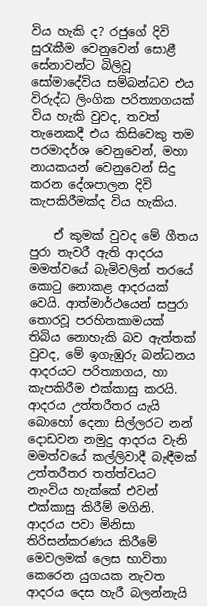විය හැකි ද? රජුගේ දිවි සුරැකීම වෙනුවෙන් සොළී සේනාවන්ට බිලිවූ සෝමාදේවිය සම්බන්ධව එය විරුද්ධ ලිංගික පරිත්‍යාගයක් විය හැකි වුවද, තවත් තැනෙකදී එය කිසිවෙකු තම පරමාදර්ශ වෙනුවෙන්, මහා නායකයන් වෙනුවෙන් සිදු කරන දේශපාලන දිවි කැපකිරීමක්ද විය හැකිය.

    ඒ කුමක් වුවද මේ ගීතය පුරා තැවරී ඇති ආදරය මමත්වයේ බැමිවලින් තරයේ කොටු නොකළ ආදරයක් වෙයි. ආත්මාර්ථයෙන් සපුරා තොරවූ පරහිතකාමයක් තිබිය නොහැකි බව ඇත්තක් වුවද, මේ ඉගැඹුරු බන්ධනය ආදරයට පරිත්‍යාගය, හා කැපකිරීම එක්කාසු කරයි. ආදරය උත්තරීතර යැයි බොහෝ දෙනා සිල්ලරට නන් දොඩවන නමුදු ආදරය වැනි මමත්වයේ කල්ලිවාදී බැඳීමක් උත්තරීතර තත්ත්වයට නැංවිය හැක්කේ එවන් එක්කාසු කිරීම් මගිනි. ආදරය පවා මිනිසා තිරිසන්කරණය කිරීමේ මෙවලමක් ලෙස භාවිතා කෙරෙන යුගයක නැවත ආදරය දෙස හැරී බලන්නැයි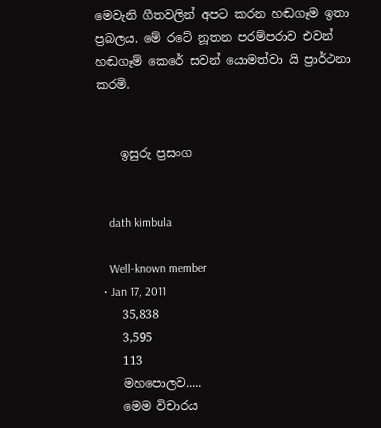මෙවැනි ගීතවලින් අපට කරන හඬගෑම ඉතා ප්‍රබලය. මේ රටේ නූතන පරම්පරාව එවන් හඬගෑම් කෙරේ සවන් යොමත්වා යි ප්‍රාර්ථනා කරමි.


    ඉසුරු ප්‍රසංග


    dath kimbula

    Well-known member
  • Jan 17, 2011
    35,838
    3,595
    113
    මහපොලව.....
    මෙම විචාරය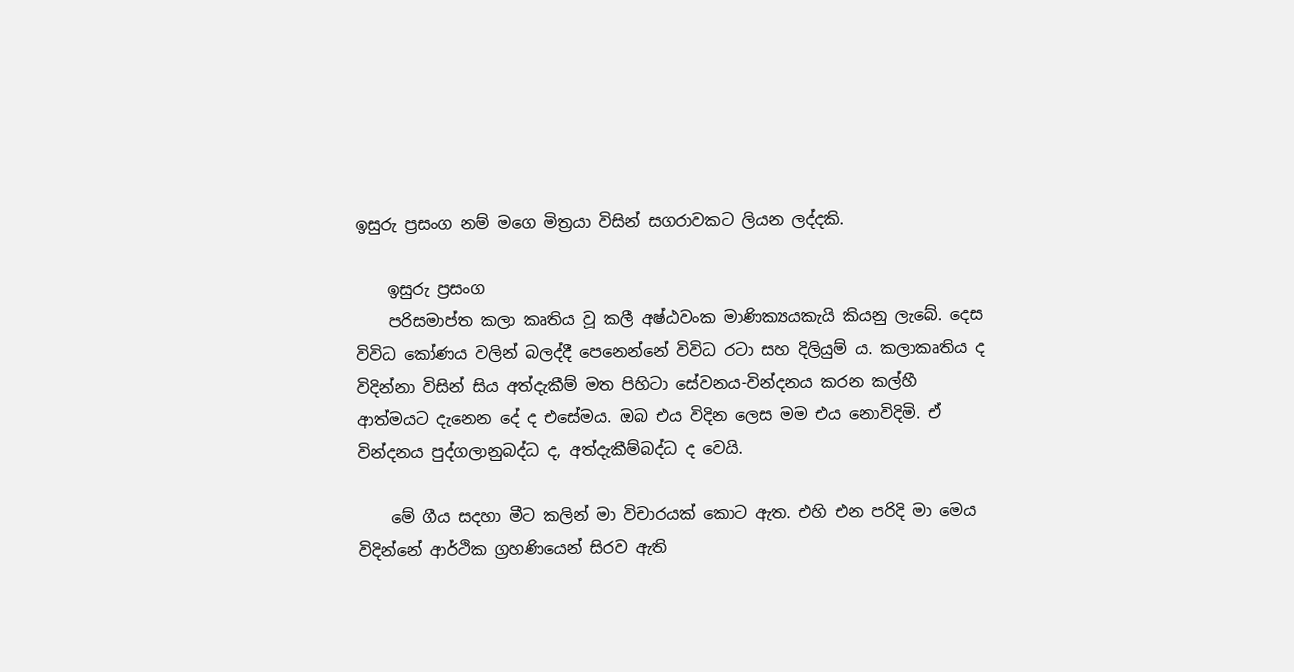ඉසුරු ප්‍රසංග නම් මගෙ මිත්‍රයා විසින් සගරාවකට ලියන ලද්දකි.

    ඉසුරු ප්‍රසංග
    පරිසමාප්ත කලා කෘතිය වූ කලී අෂ්ඨවංක මාණික්‍යයකැයි කියනු ලැබේ. දෙස විවිධ කෝණය වලින් බලද්දී පෙනෙන්නේ විවිධ රටා සහ දිලියුම් ය. කලාකෘතිය ද විදින්නා විසින් සිය අත්දැකීම් මත පිහිටා සේවනය-වින්දනය කරන කල්හී ආත්මයට දැනෙන දේ ද එසේමය. ඔබ එය විදින ලෙස මම එය නොවිදිමි. ඒ වින්දනය පුද්ගලානුබද්ධ ද, අත්දැකීම්බද්ධ ද වෙයි.

    මේ ගීය සදහා මීට කලින් මා විචාරයක් කොට ඇත. එහි එන පරිදි මා මෙය විදින්නේ ආර්ථික ග්‍රහණියෙන් සිරව ඇති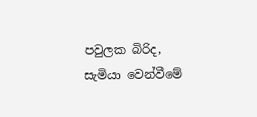පවුලක බිරිද, සැමියා වෙන්වීමේ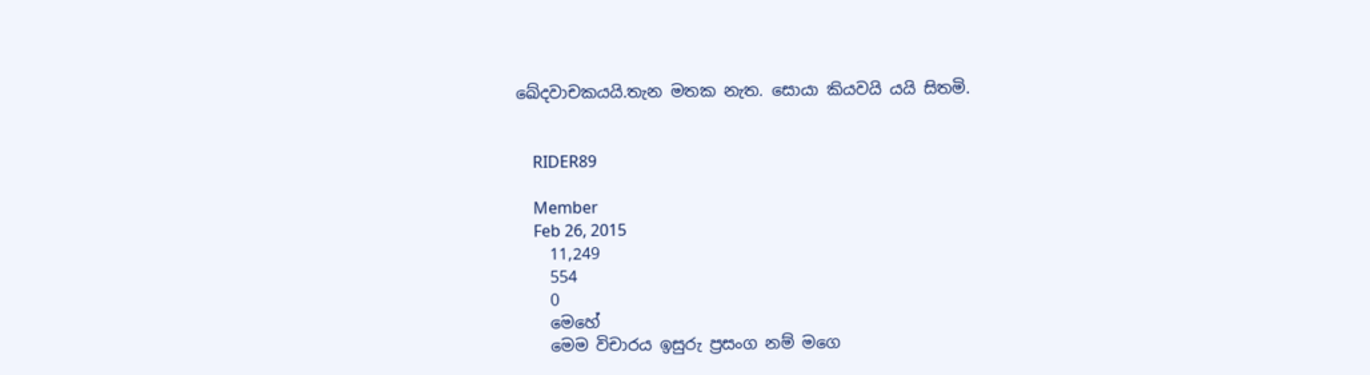ඛේදවාචකයයි.තැන මතක නැත. සොයා කියවයි යයි සිතමි.


    RIDER89

    Member
    Feb 26, 2015
    11,249
    554
    0
    මෙහේ
    මෙම විචාරය ඉසුරු ප්‍රසංග නම් මගෙ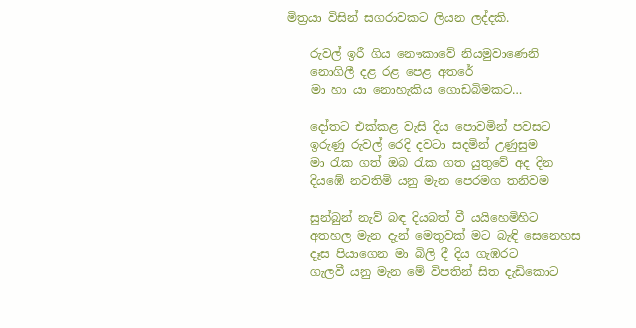මිත්‍රයා විසින් සගරාවකට ලියන ලද්දකි.

    රුවල් ඉරී ගිය නෞකාවේ නියමුවාණෙනි
    නොගිලී දළ රළ පෙළ අතරේ
    මා හා යා නොහැකිය ගොඩබිමකට…

    දෝතට එක්කළ වැසි දිය පොවමින් පවසට
    ඉරුණු රුවල් රෙදි දවටා සදමින් උණුසුම
    මා රැක ගත් ඔබ රැක ගත යුතුවේ අද දින
    දියඹේ නවතිමි යනු මැන පෙරමග තනිවම

    සුන්බුන් නැව් බඳ දියබත් වී යයිහෙමිහිට
    අතහල මැන දැන් මෙතුවක් මට බැඳි සෙනෙහස
    දෑස පියාගෙන මා බිලි දී දිය ගැඹරට
    ගැලවී යනු මැන මේ විපතින් සිත දැඩිකොට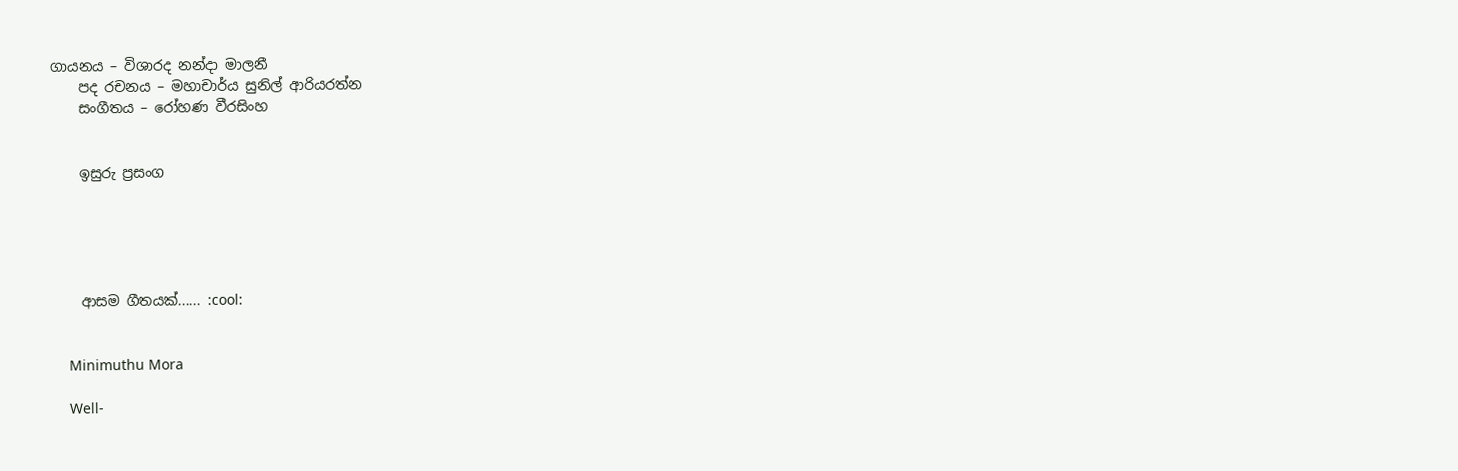ගායනය – විශාරද නන්දා මාලනී
    පද රචනය – මහාචාර්ය සුනිල් ආරියරත්න
    සංගීතය – රෝහණ වීරසිංහ


    ඉසුරු ප්‍රසංග





    ආසම ගීතයක්...... :cool:


    Minimuthu Mora

    Well-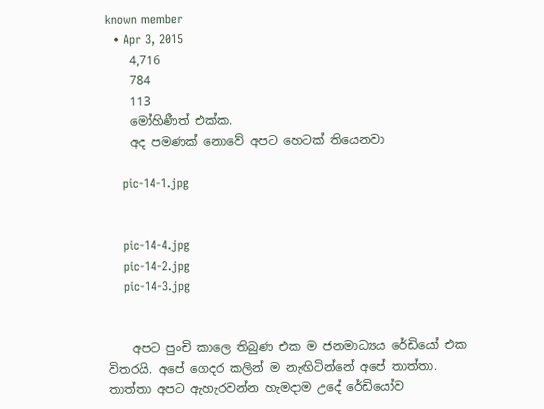known member
  • Apr 3, 2015
    4,716
    784
    113
    මෝහිණීත් එක්ක.
    අද පමණක් නොවේ අපට හෙටක් තියෙනවා

    pic-14-1.jpg


    pic-14-4.jpg
    pic-14-2.jpg
    pic-14-3.jpg


    අපට පුංචි කාලෙ තිබුණ එක ම ජනමාධ්‍යය රේඩියෝ එක විතරයි. අපේ ගෙදර කලින් ම නැඟිටින්නේ අපේ තාත්තා. තාත්තා අපට ඇහැරවන්න හැමදාම උදේ රේඩියෝව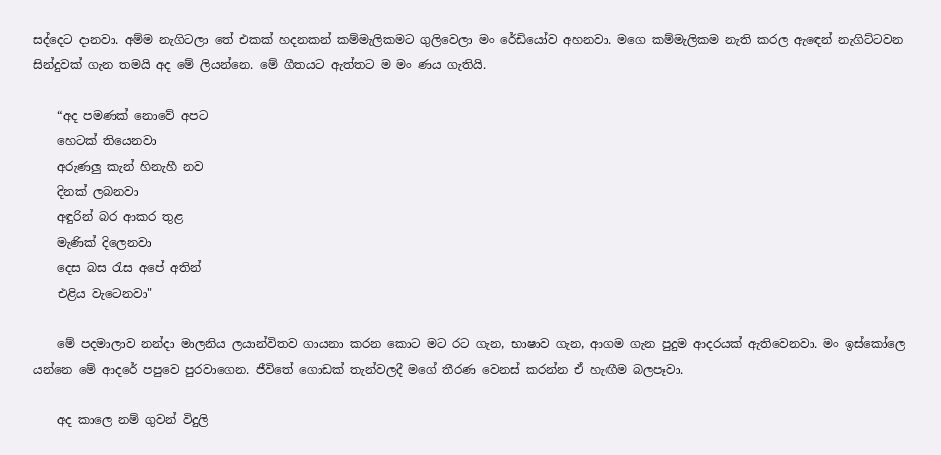සද්දෙට දානවා. අම්ම නැගිටලා තේ එකක් හදනකන් කම්මැලිකමට ගුලිවෙලා මං රේඩියෝව අහනවා. මගෙ කම්මැලිකම නැති කරල ඇඳෙන් නැගිට්ටවන සින්දුවක් ගැන තමයි අද මේ ලියන්නෙ. මේ ගීතයට ඇත්තට ම මං ණය ගැතියි.

    “අද පමණක් නොවේ අපට
    හෙටක් තියෙනවා
    අරුණලු කැන් හිනැහී නව
    දිනක් ලබනවා
    අඳුරින් බර ආකර තුළ
    මැණික් දිලෙනවා
    දෙස බස රැස අපේ අතින්
    එළිය වැටෙනවා"

    මේ පදමාලාව නන්දා මාලනිය ලයාන්විතව ගායනා කරන කොට මට රට ගැන, භාෂාව ගැන, ආගම ගැන පුදුම ආදරයක් ඇතිවෙනවා. මං ඉස්කෝලෙ යන්නෙ මේ ආදරේ පපුවෙ පුරවාගෙන. ජීවිතේ ගොඩක් තැන්වලදී මගේ තීරණ වෙනස් කරන්න ඒ හැඟීම බලපෑවා.

    අද කාලෙ නම් ගුවන් විදුලි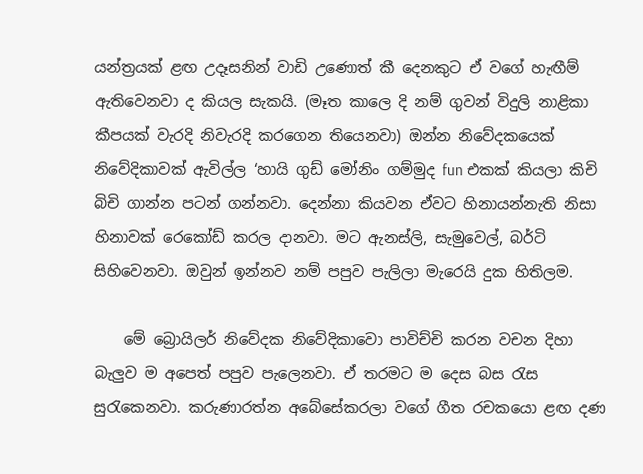යන්ත්‍රයක් ළඟ උදෑසනින් වාඩි උණොත් කී දෙනකුට ඒ වගේ හැඟීම් ඇතිවෙනවා ද කියල සැකයි. (මෑත කාලෙ දි නම් ගුවන් විදුලි නාළිකා කීපයක් වැරදි නිවැරදි කරගෙන තියෙනවා) ඔන්න නිවේදකයෙක් නිවේදිකාවක් ඇවිල්ල ‘හායි ගුඩ් මෝනිං ගම්මුද fun එකක් කියලා කිචි බිචි ගාන්න පටන් ගන්නවා. දෙන්නා කියවන ඒවට හිනායන්නැති නිසා හිනාවක් රෙකෝඩ් කරල දානවා. මට ඇනස්ලි, සැමුවෙල්, බර්ටි සිහිවෙනවා. ඔවුන් ඉන්නව නම් පපුව පැලිලා මැරෙයි දුක හිතිලම.

    මේ බ්‍රොයිලර් නිවේදක නිවේදිකාවො පාවිච්චි කරන වචන දිහා බැලුව ම අපෙත් පපුව පැලෙනවා. ඒ තරමට ම දෙස බස රැස සුරැකෙනවා. කරුණාරත්න අබේසේකරලා වගේ ගීත රචකයො ළඟ දණ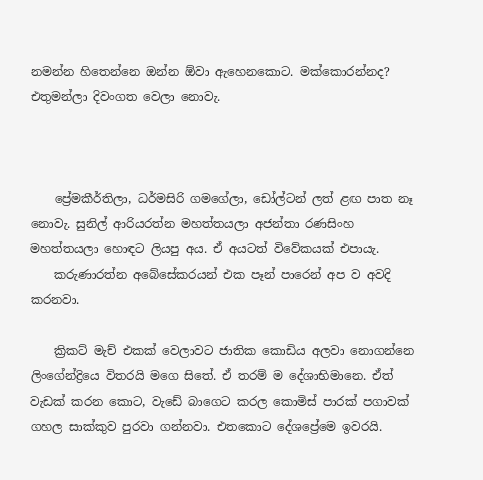නමන්න හිතෙන්නෙ ඔන්න ඕවා ඇහෙනකොට. මක්කොරන්නද? එතුමන්ලා දිවංගත වෙලා නොවැ.



    ප්‍රේමකීර්තිලා, ධර්මසිරි ගමගේලා, ඩෝල්ටන් ලත් ළඟ පාත නෑ නොවැ. සුනිල් ආරියරත්න මහත්තයලා අජන්තා රණසිංහ මහත්තයලා හොඳට ලියපු අය. ඒ අයටත් විවේකයක් එපායැ.
    කරුණාරත්න අබේසේකරයන් එක පෑන් පාරෙන් අප ව අවදි කරනවා.

    ක්‍රිකට් මැච් එකක් වෙලාවට ජාතික කොඩිය අලවා නොගන්නෙ ලිංගේන්ද්‍රියෙ විතරයි මගෙ සිතේ. ඒ තරම් ම දේශාභිමානෙ. ඒත් වැඩක් කරන කොට, වැඩේ බාගෙට කරල කොමිස් පාරක් පගාවක් ගහල සාක්කුව පුරවා ගන්නවා. එතකොට දේශප්‍රේමෙ ඉවරයි.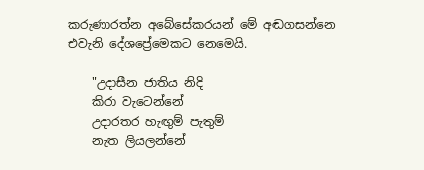කරුණාරත්න අබේසේකරයන් මේ අඬගසන්නෙ එවැනි දේශප්‍රේමෙකට නෙමෙයි.

    "උදාසීන ජාතිය නිදි
    කිරා වැටෙන්නේ
    උදාරතර හැඟුම් පැතුම්
    නැත ලියලන්නේ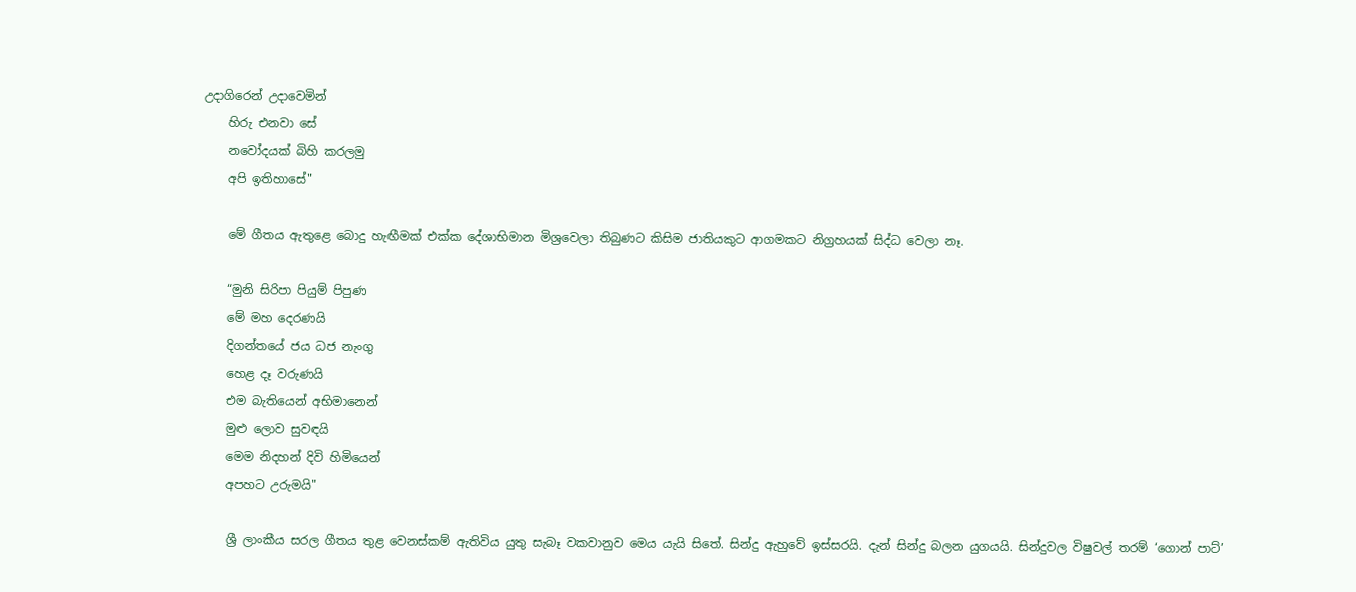උදාගිරෙන් උදාවෙමින්
    හිරු එනවා සේ
    නවෝදයක් බිහි කරලමු
    අපි ඉතිහාසේ"

    මේ ගීතය ඇතුළෙ බොදු හැඟීමක් එක්ක දේශාභිමාන මිශ්‍රවෙලා තිබුණට කිසිම ජාතියකුට ආගමකට නිග්‍රහයක් සිද්ධ වෙලා නෑ.

    “මුනි සිරිපා පියුම් පිපුණ
    මේ මහ දෙරණයි
    දිගන්තයේ ජය ධජ නැංගු
    හෙළ දෑ වරුණයි
    එම බැතියෙන් අභිමානෙන්
    මුළු ලොව සුවඳයි
    මෙම නිදහන් දිවි හිමියෙන්
    අපහට උරුමයි"

    ශ්‍රී ලාංකීය සරල ගීතය තුළ වෙනස්කම් ඇතිවිය යුතු සැබෑ වකවානුව මෙය යැයි සිතේ. සින්දු ඇහුවේ ඉස්සරයි. දැන් සින්දු බලන යුගයයි. සින්දුවල විෂුවල් තරම් ‘ගොන් පාට්’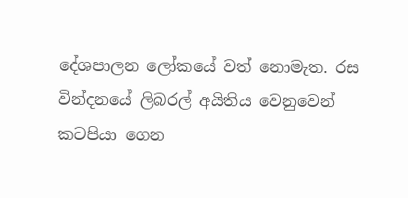දේශපාලන ලෝකයේ වත් නොමැත. රස වින්දනයේ ලිබරල් අයිතිය වෙනුවෙන් කටපියා ගෙන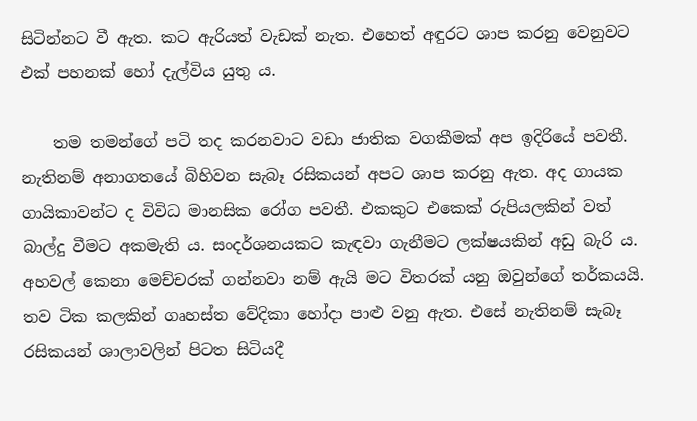සිටින්නට වී ඇත. කට ඇරියත් වැඩක් නැත. එහෙත් අඳුරට ශාප කරනු වෙනුවට එක් පහනක් හෝ දැල්විය යුතු ය.

    තම තමන්ගේ පටි තද කරනවාට වඩා ජාතික වගකීමක් අප ඉදිරියේ පවතී. නැතිනම් අනාගතයේ බිහිවන සැබෑ රසිකයන් අපට ශාප කරනු ඇත. අද ගායක ගායිකාවන්ට ද විවිධ මානසික රෝග පවතී. එකකුට එකෙක් රුපියලකින් වත් බාල්දු වීමට අකමැති ය. සංදර්ශනයකට කැඳවා ගැනීමට ලක්ෂයකින් අඩු බැරි ය. අහවල් කෙනා මෙච්චරක් ගන්නවා නම් ඇයි මට විතරක් යනු ඔවුන්ගේ තර්කයයි. තව ටික කලකින් ගෘහස්ත වේදිකා හෝදා පාළු වනු ඇත. එසේ නැතිනම් සැබෑ රසිකයන් ශාලාවලින් පිටත සිටියදී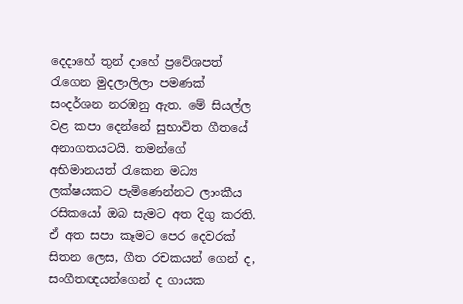දෙදාහේ තුන් දාහේ ප්‍රවේශපත් රැගෙන මුදලාලිලා පමණක් සංදර්ශන නරඹනු ඇත. මේ සියල්ල වළ කපා දෙන්නේ සුභාවිත ගීතයේ අනාගතයටයි. තමන්ගේ අභිමානයත් රැකෙන මධ්‍ය ලක්ෂයකට පැමිණෙන්නට ලාංකීය රසිකයෝ ඔබ සැමට අත දිගු කරති. ඒ අත සපා කෑමට පෙර දෙවරක් සිතන ලෙස, ගීත රචකයන් ගෙන් ද, සංගීතඥයන්ගෙන් ද ගායක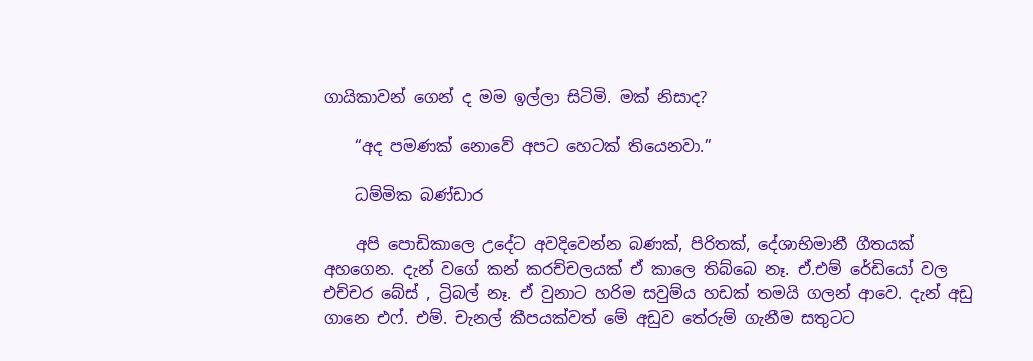ගායිකාවන් ගෙන් ද මම ඉල්ලා සිටිමි. මක් නිසාද?

    “අද පමණක් නොවේ අපට හෙටක් තියෙනවා.”

    ධම්මික බණ්ඩාර

    අපි පොඩිකාලෙ උදේට අවදිවෙන්න බණක්, පිරිතක්, දේශාභිමානී ගීතයක් අහගෙන. දැන් වගේ කන් කරච්චලයක් ඒ කාලෙ තිබ්බෙ නෑ. ඒ.එම් රේඩියෝ වල එච්චර බේස් , ට්‍රිබල් නෑ. ඒ වුනාට හරිම සවුම්ය හඩක් තමයි ගලන් ආවෙ. දැන් අඩු ගානෙ එෆ්. එම්. චැනල් කීපයක්වත් මේ අඩුව තේරුම් ගැනීම සතුටට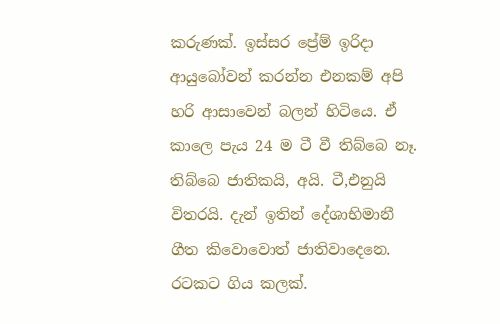කරුණක්. ඉස්සර ප්‍රේම් ඉරිදා ආයුබෝවන් කරන්න එනකම් අපි හරි ආසාවෙන් බලන් හිටියෙ. ඒ කාලෙ පැය 24 ම ටී වී තිබ්බෙ නෑ. තිබ්බෙ ජාතිකයි, අයි. ටී,එනුයි විතරයි. දැන් ඉතින් දේශාභිමානී ගීත කිවොවොත් ජාතිවාදෙනෙ. රටකට ගිය කලක්.